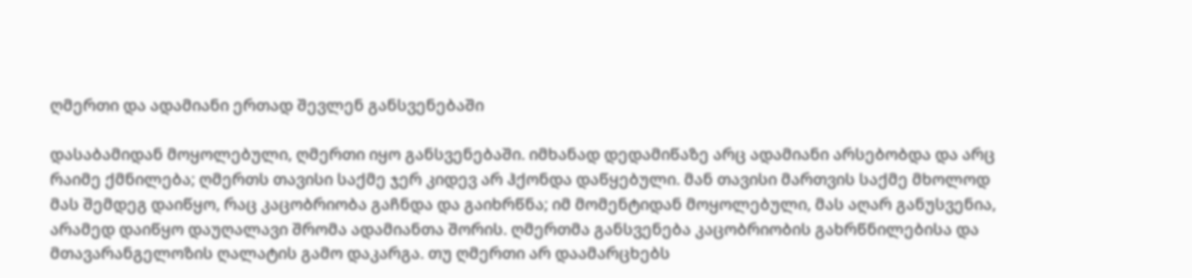ღმერთი და ადამიანი ერთად შევლენ განსვენებაში

დასაბამიდან მოყოლებული, ღმერთი იყო განსვენებაში. იმხანად დედამიწაზე არც ადამიანი არსებობდა და არც რაიმე ქმნილება; ღმერთს თავისი საქმე ჯერ კიდევ არ ჰქონდა დაწყებული. მან თავისი მართვის საქმე მხოლოდ მას შემდეგ დაიწყო, რაც კაცობრიობა გაჩნდა და გაიხრწნა; იმ მომენტიდან მოყოლებული, მას აღარ განუსვენია, არამედ დაიწყო დაუღალავი შრომა ადამიანთა შორის. ღმერთმა განსვენება კაცობრიობის გახრწნილებისა და მთავარანგელოზის ღალატის გამო დაკარგა. თუ ღმერთი არ დაამარცხებს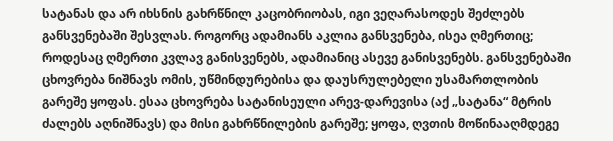სატანას და არ იხსნის გახრწნილ კაცობრიობას, იგი ვეღარასოდეს შეძლებს განსვენებაში შესვლას. როგორც ადამიანს აკლია განსვენება, ისეა ღმერთიც; როდესაც ღმერთი კვლავ განისვენებს, ადამიანიც ასევე განისვენებს. განსვენებაში ცხოვრება ნიშნავს ომის, უწმინდურებისა და დაუსრულებელი უსამართლობის გარეშე ყოფას. ესაა ცხოვრება სატანისეული არევ-დარევისა (აქ „სატანა“ მტრის ძალებს აღნიშნავს) და მისი გახრწნილების გარეშე; ყოფა, ღვთის მოწინააღმდეგე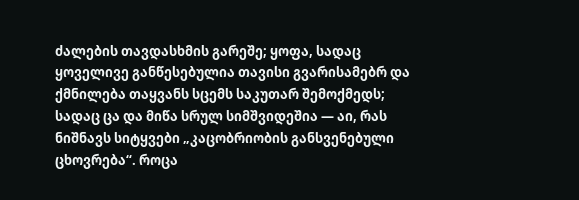ძალების თავდასხმის გარეშე; ყოფა, სადაც ყოველივე განწესებულია თავისი გვარისამებრ და ქმნილება თაყვანს სცემს საკუთარ შემოქმედს; სადაც ცა და მიწა სრულ სიმშვიდეშია — აი, რას ნიშნავს სიტყვები „კაცობრიობის განსვენებული ცხოვრება“. როცა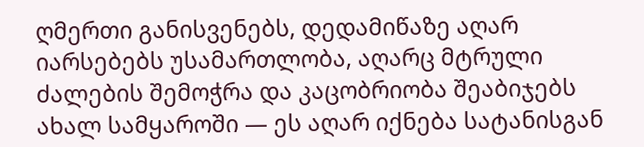ღმერთი განისვენებს, დედამიწაზე აღარ იარსებებს უსამართლობა, აღარც მტრული ძალების შემოჭრა და კაცობრიობა შეაბიჯებს ახალ სამყაროში — ეს აღარ იქნება სატანისგან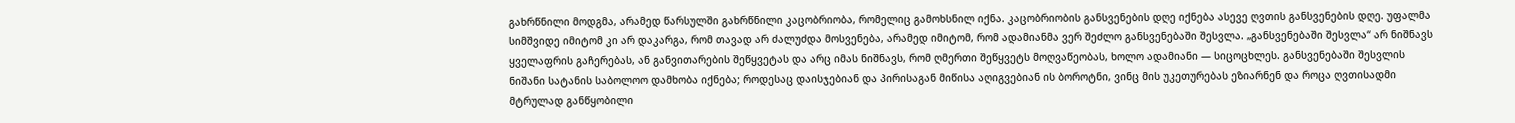გახრწნილი მოდგმა, არამედ წარსულში გახრწნილი კაცობრიობა, რომელიც გამოხსნილ იქნა. კაცობრიობის განსვენების დღე იქნება ასევე ღვთის განსვენების დღე. უფალმა სიმშვიდე იმიტომ კი არ დაკარგა, რომ თავად არ ძალუძდა მოსვენება, არამედ იმიტომ, რომ ადამიანმა ვერ შეძლო განსვენებაში შესვლა. „განსვენებაში შესვლა“ არ ნიშნავს ყველაფრის გაჩერებას, ან განვითარების შეწყვეტას და არც იმას ნიშნავს, რომ ღმერთი შეწყვეტს მოღვაწეობას, ხოლო ადამიანი — სიცოცხლეს. განსვენებაში შესვლის ნიშანი სატანის საბოლოო დამხობა იქნება; როდესაც დაისჯებიან და პირისაგან მიწისა აღიგვებიან ის ბოროტნი, ვინც მის უკეთურებას ეზიარნენ და როცა ღვთისადმი მტრულად განწყობილი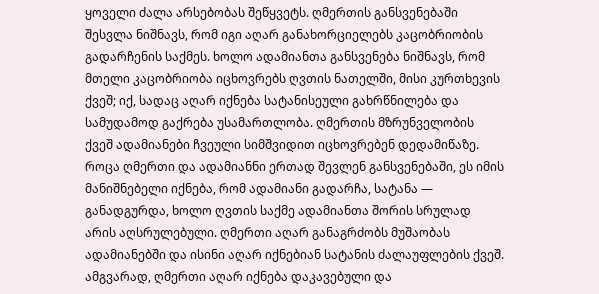ყოველი ძალა არსებობას შეწყვეტს. ღმერთის განსვენებაში შესვლა ნიშნავს, რომ იგი აღარ განახორციელებს კაცობრიობის გადარჩენის საქმეს. ხოლო ადამიანთა განსვენება ნიშნავს, რომ მთელი კაცობრიობა იცხოვრებს ღვთის ნათელში, მისი კურთხევის ქვეშ; იქ, სადაც აღარ იქნება სატანისეული გახრწნილება და სამუდამოდ გაქრება უსამართლობა. ღმერთის მზრუნველობის ქვეშ ადამიანები ჩვეული სიმშვიდით იცხოვრებენ დედამიწაზე. როცა ღმერთი და ადამიანნი ერთად შევლენ განსვენებაში, ეს იმის მანიშნებელი იქნება, რომ ადამიანი გადარჩა, სატანა — განადგურდა, ხოლო ღვთის საქმე ადამიანთა შორის სრულად არის აღსრულებული. ღმერთი აღარ განაგრძობს მუშაობას ადამიანებში და ისინი აღარ იქნებიან სატანის ძალაუფლების ქვეშ. ამგვარად, ღმერთი აღარ იქნება დაკავებული და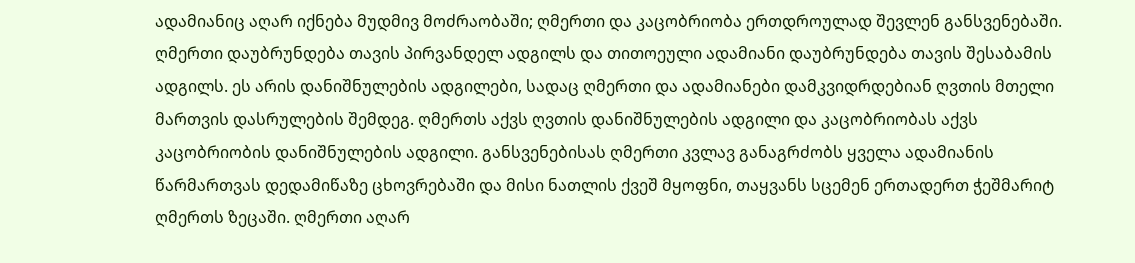ადამიანიც აღარ იქნება მუდმივ მოძრაობაში; ღმერთი და კაცობრიობა ერთდროულად შევლენ განსვენებაში. ღმერთი დაუბრუნდება თავის პირვანდელ ადგილს და თითოეული ადამიანი დაუბრუნდება თავის შესაბამის ადგილს. ეს არის დანიშნულების ადგილები, სადაც ღმერთი და ადამიანები დამკვიდრდებიან ღვთის მთელი მართვის დასრულების შემდეგ. ღმერთს აქვს ღვთის დანიშნულების ადგილი და კაცობრიობას აქვს კაცობრიობის დანიშნულების ადგილი. განსვენებისას ღმერთი კვლავ განაგრძობს ყველა ადამიანის წარმართვას დედამიწაზე ცხოვრებაში და მისი ნათლის ქვეშ მყოფნი, თაყვანს სცემენ ერთადერთ ჭეშმარიტ ღმერთს ზეცაში. ღმერთი აღარ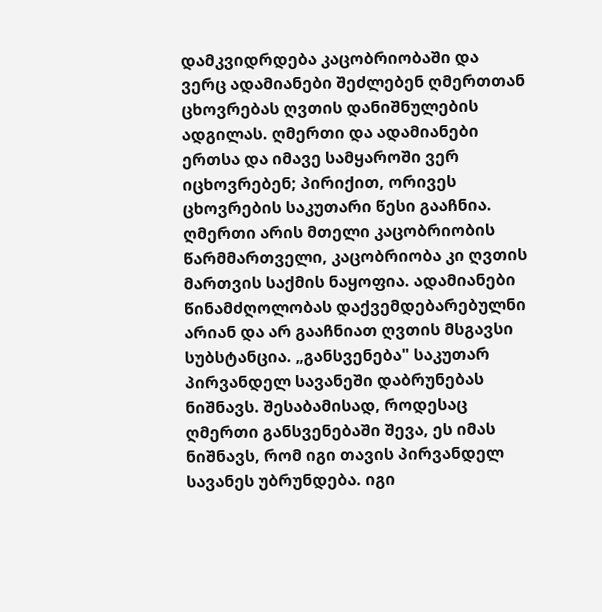დამკვიდრდება კაცობრიობაში და ვერც ადამიანები შეძლებენ ღმერთთან ცხოვრებას ღვთის დანიშნულების ადგილას. ღმერთი და ადამიანები ერთსა და იმავე სამყაროში ვერ იცხოვრებენ; პირიქით, ორივეს ცხოვრების საკუთარი წესი გააჩნია. ღმერთი არის მთელი კაცობრიობის წარმმართველი, კაცობრიობა კი ღვთის მართვის საქმის ნაყოფია. ადამიანები წინამძღოლობას დაქვემდებარებულნი არიან და არ გააჩნიათ ღვთის მსგავსი სუბსტანცია. „განსვენება" საკუთარ პირვანდელ სავანეში დაბრუნებას ნიშნავს. შესაბამისად, როდესაც ღმერთი განსვენებაში შევა, ეს იმას ნიშნავს, რომ იგი თავის პირვანდელ სავანეს უბრუნდება. იგი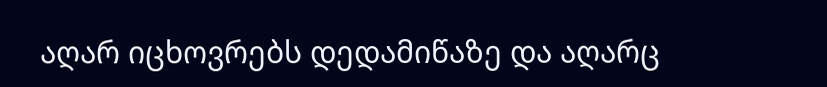აღარ იცხოვრებს დედამიწაზე და აღარც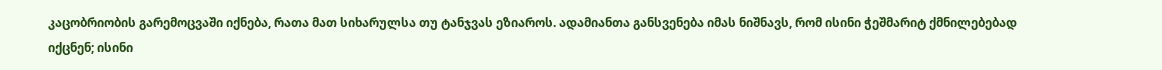კაცობრიობის გარემოცვაში იქნება, რათა მათ სიხარულსა თუ ტანჯვას ეზიაროს. ადამიანთა განსვენება იმას ნიშნავს, რომ ისინი ჭეშმარიტ ქმნილებებად იქცნენ; ისინი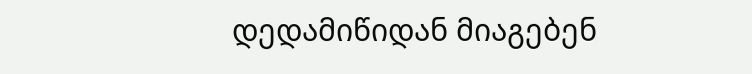დედამიწიდან მიაგებენ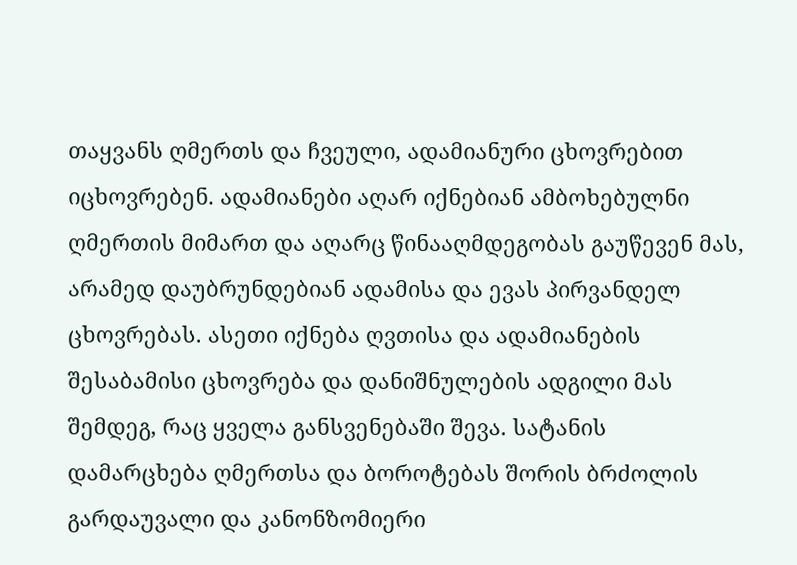თაყვანს ღმერთს და ჩვეული, ადამიანური ცხოვრებით იცხოვრებენ. ადამიანები აღარ იქნებიან ამბოხებულნი ღმერთის მიმართ და აღარც წინააღმდეგობას გაუწევენ მას, არამედ დაუბრუნდებიან ადამისა და ევას პირვანდელ ცხოვრებას. ასეთი იქნება ღვთისა და ადამიანების შესაბამისი ცხოვრება და დანიშნულების ადგილი მას შემდეგ, რაც ყველა განსვენებაში შევა. სატანის დამარცხება ღმერთსა და ბოროტებას შორის ბრძოლის გარდაუვალი და კანონზომიერი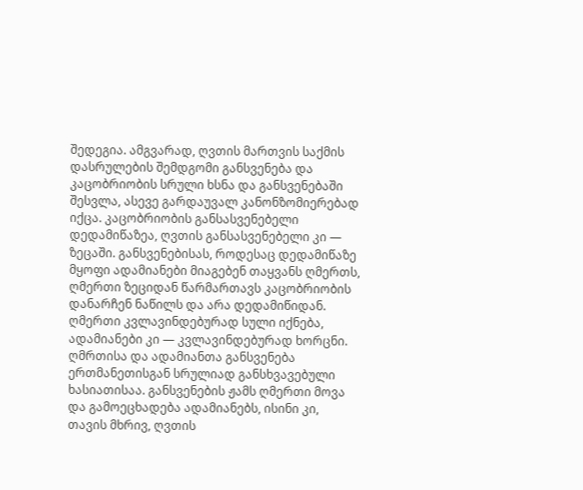შედეგია. ამგვარად, ღვთის მართვის საქმის დასრულების შემდგომი განსვენება და კაცობრიობის სრული ხსნა და განსვენებაში შესვლა, ასევე გარდაუვალ კანონზომიერებად იქცა. კაცობრიობის განსასვენებელი დედამიწაზეა, ღვთის განსასვენებელი კი — ზეცაში. განსვენებისას, როდესაც დედამიწაზე მყოფი ადამიანები მიაგებენ თაყვანს ღმერთს, ღმერთი ზეციდან წარმართავს კაცობრიობის დანარჩენ ნაწილს და არა დედამიწიდან. ღმერთი კვლავინდებურად სული იქნება, ადამიანები კი — კვლავინდებურად ხორცნი. ღმრთისა და ადამიანთა განსვენება ერთმანეთისგან სრულიად განსხვავებული ხასიათისაა. განსვენების ჟამს ღმერთი მოვა და გამოეცხადება ადამიანებს, ისინი კი, თავის მხრივ, ღვთის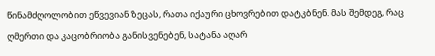წინამძღოლობით ეწვევიან ზეცას, რათა იქაური ცხოვრებით დატკბნენ. მას შემდეგ, რაც ღმერთი და კაცობრიობა განისვენებენ, სატანა აღარ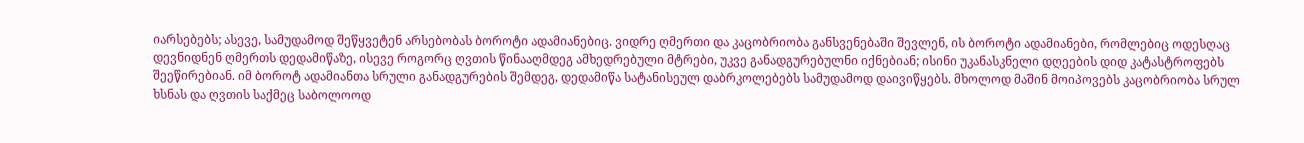იარსებებს; ასევე, სამუდამოდ შეწყვეტენ არსებობას ბოროტი ადამიანებიც. ვიდრე ღმერთი და კაცობრიობა განსვენებაში შევლენ, ის ბოროტი ადამიანები, რომლებიც ოდესღაც დევნიდნენ ღმერთს დედამიწაზე, ისევე როგორც ღვთის წინააღმდეგ ამხედრებული მტრები, უკვე განადგურებულნი იქნებიან; ისინი უკანასკნელი დღეების დიდ კატასტროფებს შეეწირებიან. იმ ბოროტ ადამიანთა სრული განადგურების შემდეგ, დედამიწა სატანისეულ დაბრკოლებებს სამუდამოდ დაივიწყებს. მხოლოდ მაშინ მოიპოვებს კაცობრიობა სრულ ხსნას და ღვთის საქმეც საბოლოოდ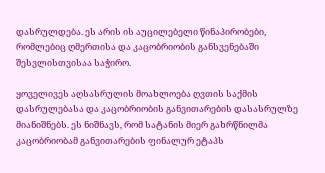დასრულდება. ეს არის ის აუცილებელი წინაპირობები, რომლებიც ღმერთისა და კაცობრიობის განსვენებაში შესვლისთვისაა საჭირო.

ყოველივეს აღსასრულის მოახლოება ღვთის საქმის დასრულებასა და კაცობრიობის განვითარების დასასრულზე მიანიშნებს. ეს ნიშნავს, რომ სატანის მიერ გახრწნილმა კაცობრიობამ განვითარების ფინალურ ეტაპს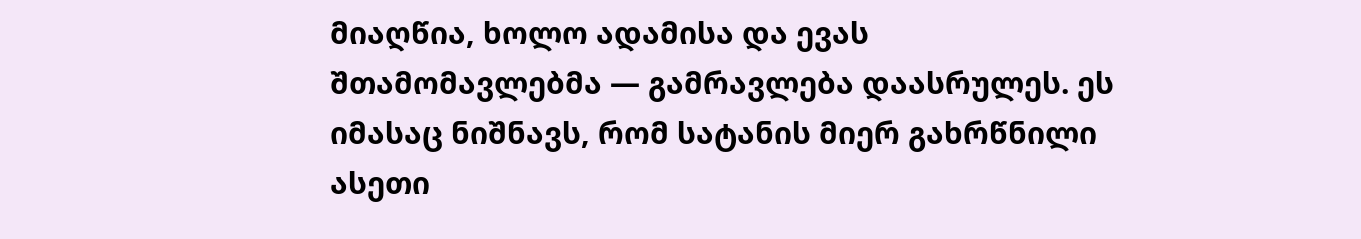მიაღწია, ხოლო ადამისა და ევას შთამომავლებმა — გამრავლება დაასრულეს. ეს იმასაც ნიშნავს, რომ სატანის მიერ გახრწნილი ასეთი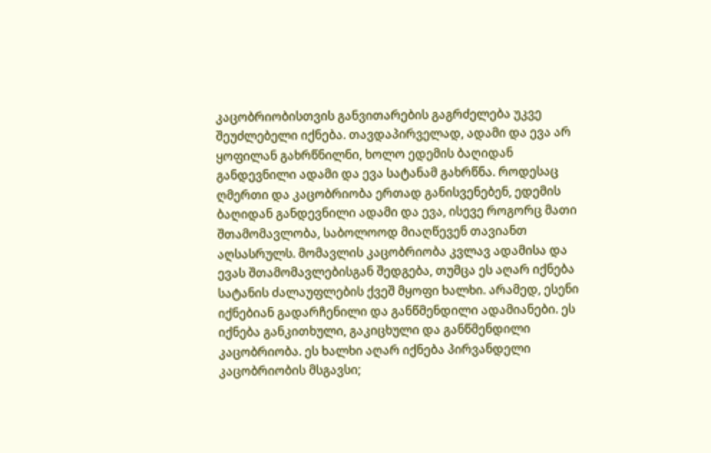კაცობრიობისთვის განვითარების გაგრძელება უკვე შეუძლებელი იქნება. თავდაპირველად, ადამი და ევა არ ყოფილან გახრწნილნი, ხოლო ედემის ბაღიდან განდევნილი ადამი და ევა სატანამ გახრწნა. როდესაც ღმერთი და კაცობრიობა ერთად განისვენებენ, ედემის ბაღიდან განდევნილი ადამი და ევა, ისევე როგორც მათი შთამომავლობა, საბოლოოდ მიაღწევენ თავიანთ აღსასრულს. მომავლის კაცობრიობა კვლავ ადამისა და ევას შთამომავლებისგან შედგება, თუმცა ეს აღარ იქნება სატანის ძალაუფლების ქვეშ მყოფი ხალხი. არამედ, ესენი იქნებიან გადარჩენილი და განწმენდილი ადამიანები. ეს იქნება განკითხული, გაკიცხული და განწმენდილი კაცობრიობა. ეს ხალხი აღარ იქნება პირვანდელი კაცობრიობის მსგავსი;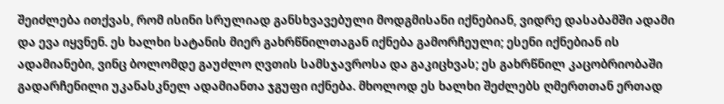შეიძლება ითქვას, რომ ისინი სრულიად განსხვავებული მოდგმისანი იქნებიან, ვიდრე დასაბამში ადამი და ევა იყვნენ. ეს ხალხი სატანის მიერ გახრწნილთაგან იქნება გამორჩეული; ესენი იქნებიან ის ადამიანები, ვინც ბოლომდე გაუძლო ღვთის სამსჯავროსა და გაკიცხვას; ეს გახრწნილ კაცობრიობაში გადარჩენილი უკანასკნელ ადამიანთა ჯგუფი იქნება. მხოლოდ ეს ხალხი შეძლებს ღმერთთან ერთად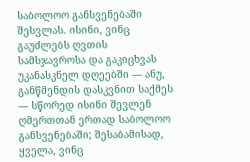საბოლოო განსვენებაში შესვლას. ისინი, ვინც გაუძლებს ღვთის სამსჯავროსა და გაკიცხვას უკანასკნელ დღეებში — ანუ, განწმენდის დასკვნით საქმეს — სწორედ ისინი შევლენ ღმერთთან ერთად საბოლოო განსვენებაში; შესაბამისად, ყველა, ვინც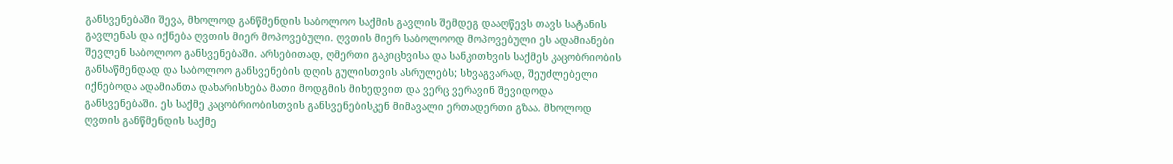განსვენებაში შევა, მხოლოდ განწმენდის საბოლოო საქმის გავლის შემდეგ დააღწევს თავს სატანის გავლენას და იქნება ღვთის მიერ მოპოვებული. ღვთის მიერ საბოლოოდ მოპოვებული ეს ადამიანები შევლენ საბოლოო განსვენებაში. არსებითად, ღმერთი გაკიცხვისა და სანკითხვის საქმეს კაცობრიობის განსაწმენდად და საბოლოო განსვენების დღის გულისთვის ასრულებს; სხვაგვარად, შეუძლებელი იქნებოდა ადამიანთა დახარისხება მათი მოდგმის მიხედვით და ვერც ვერავინ შევიდოდა განსვენებაში. ეს საქმე კაცობრიობისთვის განსვენებისკენ მიმავალი ერთადერთი გზაა. მხოლოდ ღვთის განწმენდის საქმე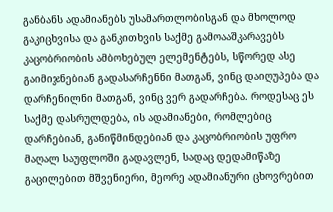განბანს ადამიანებს უსამართლობისგან და მხოლოდ გაკიცხვისა და განკითხვის საქმე გამოააშკარავებს კაცობრიობის ამბოხებულ ელემენტებს, სწორედ ასე გაიმიჯნებიან გადასარჩენნი მათგან, ვინც დაიღუპება და დარჩენილნი მათგან, ვინც ვერ გადარჩება. როდესაც ეს საქმე დასრულდება, ის ადამიანები, რომლებიც დარჩებიან, განიწმინდებიან და კაცობრიობის უფრო მაღალ საუფლოში გადავლენ, სადაც დედამიწაზე გაცილებით მშვენიერი, მეორე ადამიანური ცხოვრებით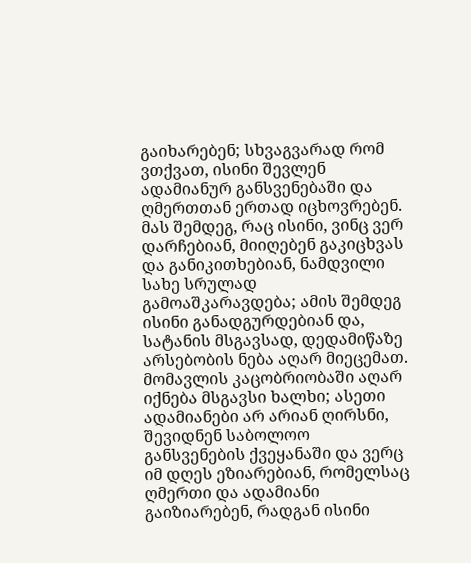გაიხარებენ; სხვაგვარად რომ ვთქვათ, ისინი შევლენ ადამიანურ განსვენებაში და ღმერთთან ერთად იცხოვრებენ. მას შემდეგ, რაც ისინი, ვინც ვერ დარჩებიან, მიიღებენ გაკიცხვას და განიკითხებიან, ნამდვილი სახე სრულად გამოაშკარავდება; ამის შემდეგ ისინი განადგურდებიან და, სატანის მსგავსად, დედამიწაზე არსებობის ნება აღარ მიეცემათ. მომავლის კაცობრიობაში აღარ იქნება მსგავსი ხალხი; ასეთი ადამიანები არ არიან ღირსნი, შევიდნენ საბოლოო განსვენების ქვეყანაში და ვერც იმ დღეს ეზიარებიან, რომელსაც ღმერთი და ადამიანი გაიზიარებენ, რადგან ისინი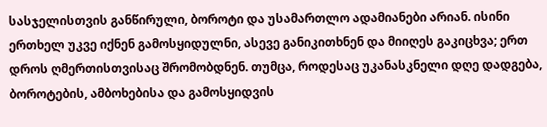სასჯელისთვის განწირული, ბოროტი და უსამართლო ადამიანები არიან. ისინი ერთხელ უკვე იქნენ გამოსყიდულნი, ასევე განიკითხნენ და მიიღეს გაკიცხვა; ერთ დროს ღმერთისთვისაც შრომობდნენ. თუმცა, როდესაც უკანასკნელი დღე დადგება, ბოროტების, ამბოხებისა და გამოსყიდვის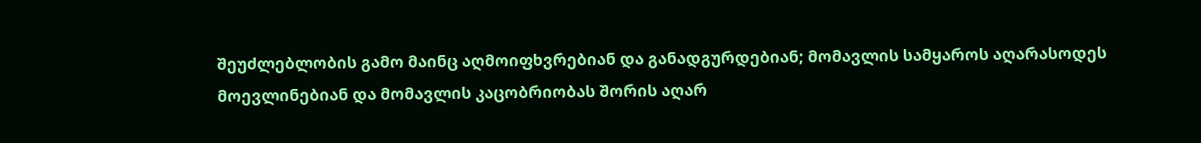შეუძლებლობის გამო მაინც აღმოიფხვრებიან და განადგურდებიან; მომავლის სამყაროს აღარასოდეს მოევლინებიან და მომავლის კაცობრიობას შორის აღარ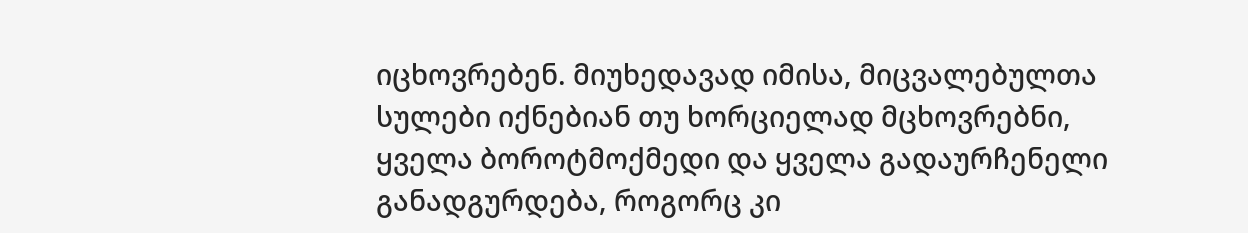იცხოვრებენ. მიუხედავად იმისა, მიცვალებულთა სულები იქნებიან თუ ხორციელად მცხოვრებნი, ყველა ბოროტმოქმედი და ყველა გადაურჩენელი განადგურდება, როგორც კი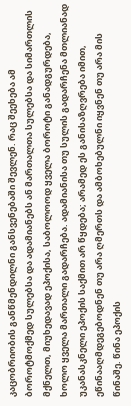კაცობრიობის განწმენდილნი განსვენებაში შევლენ. რაც შეეხება ამ ბოროტმოქმედ სულებსა და ადამიანებს ან მართალთა სულებსა და სიმართლის მქნელთ, მიუხედავად ეპოქისა, საბოლოოდ ყველა ბოროტი განადგურდება, ხოლო ყველა მართალი გადარჩება. ადამიანისა თუ სულის გადარჩენა მთლიანად უკანასკნელი ეპოქის საქმით არ წყდება; არამედ ეს განისაზღვრება იმით, ეწინააღმდეგებოდნენ თუ არა ღმერთს და ამბოხებულნი იყვნენ თუ არა მის წინაშე. წინა ეპოქის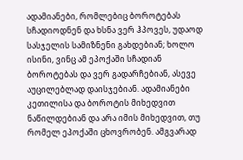ადამიანები, რომლებიც ბოროტებას სჩადიოდნენ და ხსნა ვერ ჰპოვეს, უდაოდ სასჯელის სამიზნენი გახდებიან; ხოლო ისინი, ვინც ამ ეპოქაში სჩადიან ბოროტებას და ვერ გადარჩებიან, ასევე აუცილებლად დაისჯებიან. ადამიანები კეთილისა და ბოროტის მიხედვით ნაწილდებიან და არა იმის მიხედვით, თუ რომელ ეპოქაში ცხოვრობენ. ამგვარად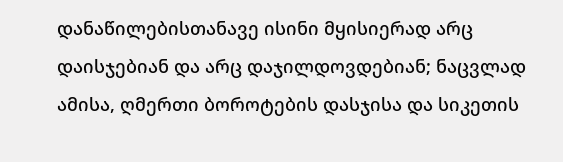დანაწილებისთანავე ისინი მყისიერად არც დაისჯებიან და არც დაჯილდოვდებიან; ნაცვლად ამისა, ღმერთი ბოროტების დასჯისა და სიკეთის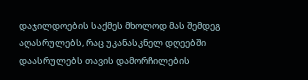დაჯილდოების საქმეს მხოლოდ მას შემდეგ აღასრულებს, რაც უკანასკნელ დღეებში დაასრულებს თავის დამორჩილების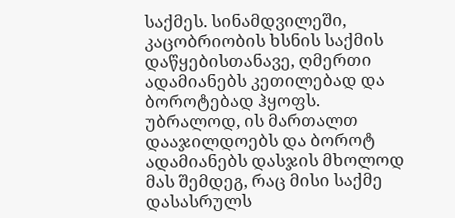საქმეს. სინამდვილეში, კაცობრიობის ხსნის საქმის დაწყებისთანავე, ღმერთი ადამიანებს კეთილებად და ბოროტებად ჰყოფს. უბრალოდ, ის მართალთ დააჯილდოებს და ბოროტ ადამიანებს დასჯის მხოლოდ მას შემდეგ, რაც მისი საქმე დასასრულს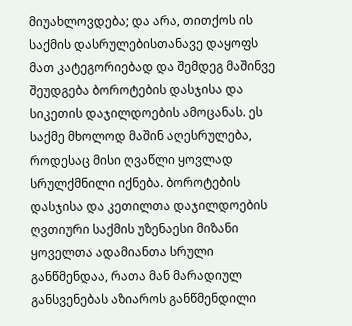მიუახლოვდება; და არა, თითქოს ის საქმის დასრულებისთანავე დაყოფს მათ კატეგორიებად და შემდეგ მაშინვე შეუდგება ბოროტების დასჯისა და სიკეთის დაჯილდოების ამოცანას. ეს საქმე მხოლოდ მაშინ აღესრულება, როდესაც მისი ღვაწლი ყოვლად სრულქმნილი იქნება. ბოროტების დასჯისა და კეთილთა დაჯილდოების ღვთიური საქმის უზენაესი მიზანი ყოველთა ადამიანთა სრული განწმენდაა, რათა მან მარადიულ განსვენებას აზიაროს განწმენდილი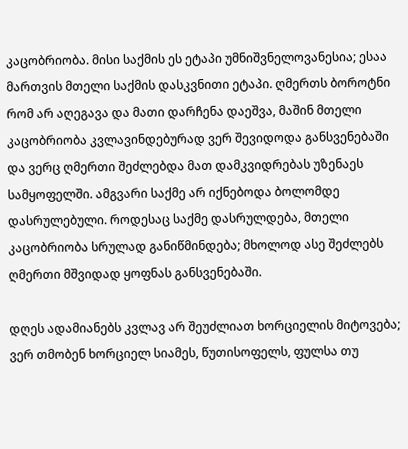კაცობრიობა. მისი საქმის ეს ეტაპი უმნიშვნელოვანესია; ესაა მართვის მთელი საქმის დასკვნითი ეტაპი. ღმერთს ბოროტნი რომ არ აღეგავა და მათი დარჩენა დაეშვა, მაშინ მთელი კაცობრიობა კვლავინდებურად ვერ შევიდოდა განსვენებაში და ვერც ღმერთი შეძლებდა მათ დამკვიდრებას უზენაეს სამყოფელში. ამგვარი საქმე არ იქნებოდა ბოლომდე დასრულებული. როდესაც საქმე დასრულდება, მთელი კაცობრიობა სრულად განიწმინდება; მხოლოდ ასე შეძლებს ღმერთი მშვიდად ყოფნას განსვენებაში.

დღეს ადამიანებს კვლავ არ შეუძლიათ ხორციელის მიტოვება; ვერ თმობენ ხორციელ სიამეს, წუთისოფელს, ფულსა თუ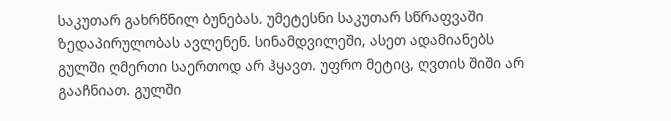საკუთარ გახრწნილ ბუნებას. უმეტესნი საკუთარ სწრაფვაში ზედაპირულობას ავლენენ. სინამდვილეში, ასეთ ადამიანებს გულში ღმერთი საერთოდ არ ჰყავთ. უფრო მეტიც, ღვთის შიში არ გააჩნიათ. გულში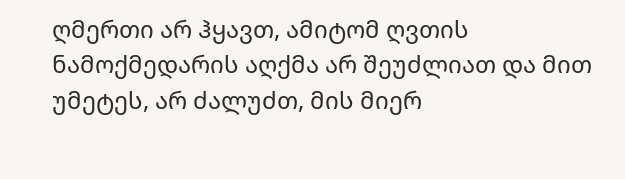ღმერთი არ ჰყავთ, ამიტომ ღვთის ნამოქმედარის აღქმა არ შეუძლიათ და მით უმეტეს, არ ძალუძთ, მის მიერ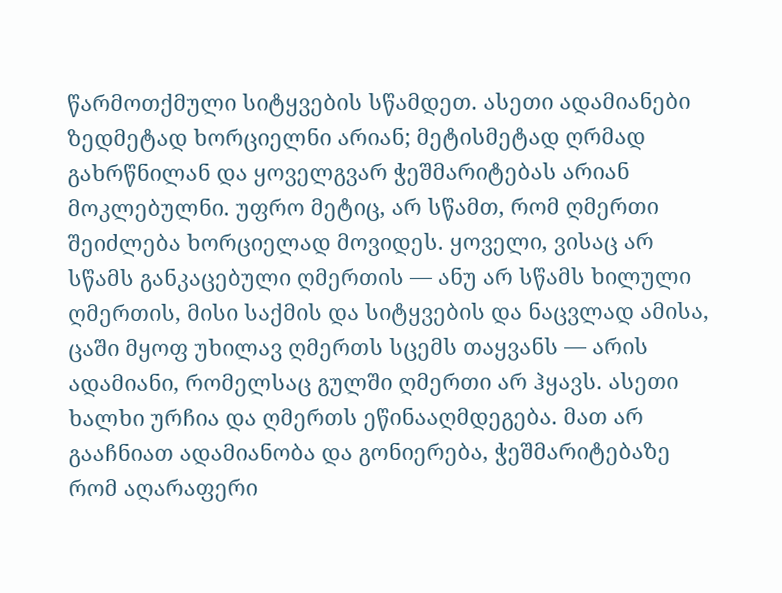წარმოთქმული სიტყვების სწამდეთ. ასეთი ადამიანები ზედმეტად ხორციელნი არიან; მეტისმეტად ღრმად გახრწნილან და ყოველგვარ ჭეშმარიტებას არიან მოკლებულნი. უფრო მეტიც, არ სწამთ, რომ ღმერთი შეიძლება ხორციელად მოვიდეს. ყოველი, ვისაც არ სწამს განკაცებული ღმერთის — ანუ არ სწამს ხილული ღმერთის, მისი საქმის და სიტყვების და ნაცვლად ამისა, ცაში მყოფ უხილავ ღმერთს სცემს თაყვანს — არის ადამიანი, რომელსაც გულში ღმერთი არ ჰყავს. ასეთი ხალხი ურჩია და ღმერთს ეწინააღმდეგება. მათ არ გააჩნიათ ადამიანობა და გონიერება, ჭეშმარიტებაზე რომ აღარაფერი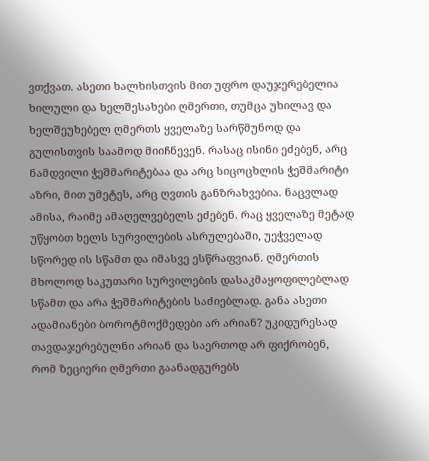ვთქვათ. ასეთი ხალხისთვის მით უფრო დაუჯერებელია ხილული და ხელშესახები ღმერთი, თუმცა უხილავ და ხელშეუხებელ ღმერთს ყველაზე სარწმუნოდ და გულისთვის საამოდ მიიჩნევენ. რასაც ისინი ეძებენ, არც ნამდვილი ჭეშმარიტებაა და არც სიცოცხლის ჭეშმარიტი აზრი, მით უმეტეს, არც ღვთის განზრახვებია. ნაცვლად ამისა, რაიმე ამაღელვებელს ეძებენ. რაც ყველაზე მეტად უწყობთ ხელს სურვილების ასრულებაში, უეჭველად სწორედ ის სწამთ და იმასვე ესწრაფვიან. ღმერთის მხოლოდ საკუთარი სურვილების დასაკმაყოფილებლად სწამთ და არა ჭეშმარიტების საძიებლად. განა ასეთი ადამიანები ბოროტმოქმედები არ არიან? უკიდურესად თავდაჯერებულნი არიან და საერთოდ არ ფიქრობენ, რომ ზეციერი ღმერთი გაანადგურებს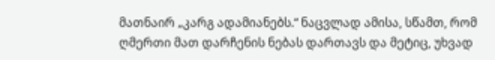მათნაირ „კარგ ადამიანებს.“ ნაცვლად ამისა, სწამთ, რომ ღმერთი მათ დარჩენის ნებას დართავს და მეტიც, უხვად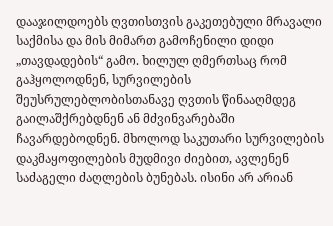დააჯილდოებს ღვთისთვის გაკეთებული მრავალი საქმისა და მის მიმართ გამოჩენილი დიდი „თავდადების“ გამო. ხილულ ღმერთსაც რომ გაჰყოლოდნენ, სურვილების შეუსრულებლობისთანავე ღვთის წინააღმდეგ გაილაშქრებდნენ ან მძვინვარებაში ჩავარდებოდნენ. მხოლოდ საკუთარი სურვილების დაკმაყოფილების მუდმივი ძიებით, ავლენენ საძაგელი ძაღლების ბუნებას. ისინი არ არიან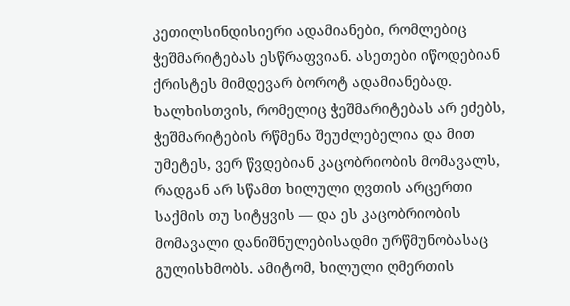კეთილსინდისიერი ადამიანები, რომლებიც ჭეშმარიტებას ესწრაფვიან. ასეთები იწოდებიან ქრისტეს მიმდევარ ბოროტ ადამიანებად. ხალხისთვის, რომელიც ჭეშმარიტებას არ ეძებს, ჭეშმარიტების რწმენა შეუძლებელია და მით უმეტეს, ვერ წვდებიან კაცობრიობის მომავალს, რადგან არ სწამთ ხილული ღვთის არცერთი საქმის თუ სიტყვის — და ეს კაცობრიობის მომავალი დანიშნულებისადმი ურწმუნობასაც გულისხმობს. ამიტომ, ხილული ღმერთის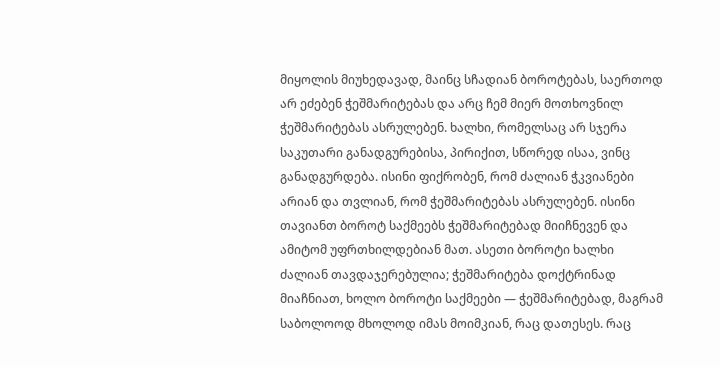მიყოლის მიუხედავად, მაინც სჩადიან ბოროტებას, საერთოდ არ ეძებენ ჭეშმარიტებას და არც ჩემ მიერ მოთხოვნილ ჭეშმარიტებას ასრულებენ. ხალხი, რომელსაც არ სჯერა საკუთარი განადგურებისა, პირიქით, სწორედ ისაა, ვინც განადგურდება. ისინი ფიქრობენ, რომ ძალიან ჭკვიანები არიან და თვლიან, რომ ჭეშმარიტებას ასრულებენ. ისინი თავიანთ ბოროტ საქმეებს ჭეშმარიტებად მიიჩნევენ და ამიტომ უფრთხილდებიან მათ. ასეთი ბოროტი ხალხი ძალიან თავდაჯერებულია; ჭეშმარიტება დოქტრინად მიაჩნიათ, ხოლო ბოროტი საქმეები — ჭეშმარიტებად, მაგრამ საბოლოოდ მხოლოდ იმას მოიმკიან, რაც დათესეს. რაც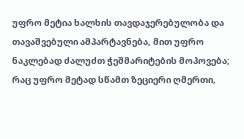უფრო მეტია ხალხის თავდაჯერებულობა და თავაშვებული ამპარტავნება, მით უფრო ნაკლებად ძალუძთ ჭეშმარიტების მოპოვება; რაც უფრო მეტად სწამთ ზეციერი ღმერთი,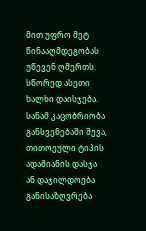მით უფრო მეტ წინააღმდეგობას უწევენ ღმერთს. სწორედ ასეთი ხალხი დაისჯება. სანამ კაცობრიობა განსვენებაში შევა, თითოეული ტიპის ადამიანის დასჯა ან დაჯილდოება განისაზღვრება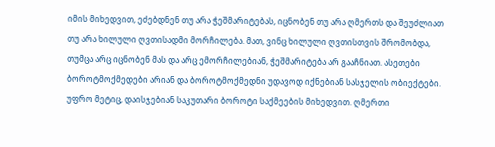იმის მიხედვით, ეძებდნენ თუ არა ჭეშმარიტებას, იცნობენ თუ არა ღმერთს და შეუძლიათ თუ არა ხილული ღვთისადმი მორჩილება. მათ, ვინც ხილული ღვთისთვის შრომობდა, თუმცა არც იცნობენ მას და არც ემორჩილებიან, ჭეშმარიტება არ გააჩნიათ. ასეთები ბოროტმოქმედები არიან და ბოროტმოქმედნი უდავოდ იქნებიან სასჯელის ობიექტები. უფრო მეტიც, დაისჯებიან საკუთარი ბოროტი საქმეების მიხედვით. ღმერთი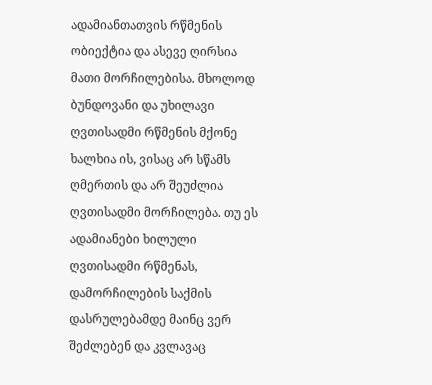ადამიანთათვის რწმენის ობიექტია და ასევე ღირსია მათი მორჩილებისა. მხოლოდ ბუნდოვანი და უხილავი ღვთისადმი რწმენის მქონე ხალხია ის, ვისაც არ სწამს ღმერთის და არ შეუძლია ღვთისადმი მორჩილება. თუ ეს ადამიანები ხილული ღვთისადმი რწმენას, დამორჩილების საქმის დასრულებამდე მაინც ვერ შეძლებენ და კვლავაც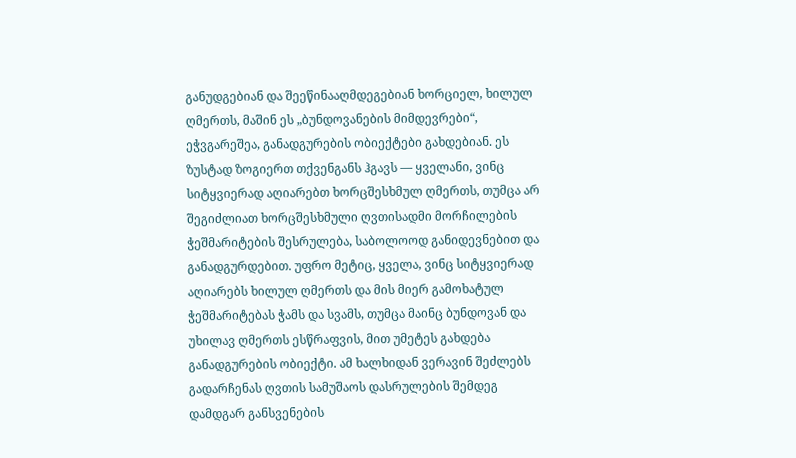განუდგებიან და შეეწინააღმდეგებიან ხორციელ, ხილულ ღმერთს, მაშინ ეს „ბუნდოვანების მიმდევრები“, ეჭვგარეშეა, განადგურების ობიექტები გახდებიან. ეს ზუსტად ზოგიერთ თქვენგანს ჰგავს — ყველანი, ვინც სიტყვიერად აღიარებთ ხორცშესხმულ ღმერთს, თუმცა არ შეგიძლიათ ხორცშესხმული ღვთისადმი მორჩილების ჭეშმარიტების შესრულება, საბოლოოდ განიდევნებით და განადგურდებით. უფრო მეტიც, ყველა, ვინც სიტყვიერად აღიარებს ხილულ ღმერთს და მის მიერ გამოხატულ ჭეშმარიტებას ჭამს და სვამს, თუმცა მაინც ბუნდოვან და უხილავ ღმერთს ესწრაფვის, მით უმეტეს გახდება განადგურების ობიექტი. ამ ხალხიდან ვერავინ შეძლებს გადარჩენას ღვთის სამუშაოს დასრულების შემდეგ დამდგარ განსვენების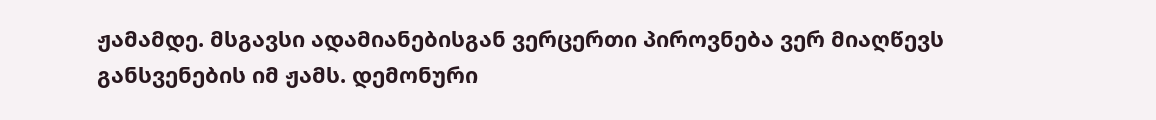ჟამამდე. მსგავსი ადამიანებისგან ვერცერთი პიროვნება ვერ მიაღწევს განსვენების იმ ჟამს. დემონური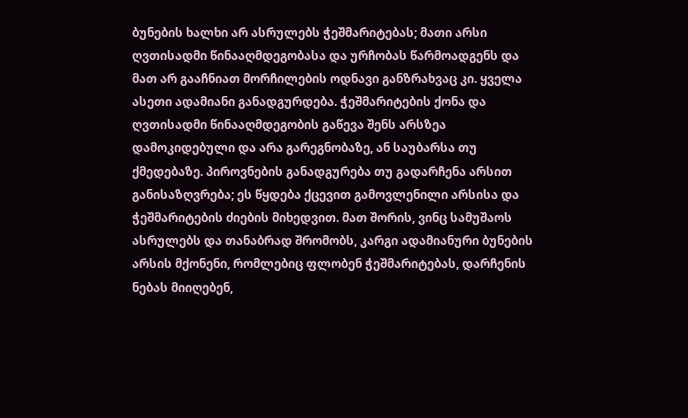ბუნების ხალხი არ ასრულებს ჭეშმარიტებას; მათი არსი ღვთისადმი წინააღმდეგობასა და ურჩობას წარმოადგენს და მათ არ გააჩნიათ მორჩილების ოდნავი განზრახვაც კი. ყველა ასეთი ადამიანი განადგურდება. ჭეშმარიტების ქონა და ღვთისადმი წინააღმდეგობის გაწევა შენს არსზეა დამოკიდებული და არა გარეგნობაზე, ან საუბარსა თუ ქმედებაზე. პიროვნების განადგურება თუ გადარჩენა არსით განისაზღვრება; ეს წყდება ქცევით გამოვლენილი არსისა და ჭეშმარიტების ძიების მიხედვით. მათ შორის, ვინც სამუშაოს ასრულებს და თანაბრად შრომობს, კარგი ადამიანური ბუნების არსის მქონენი, რომლებიც ფლობენ ჭეშმარიტებას, დარჩენის ნებას მიიღებენ,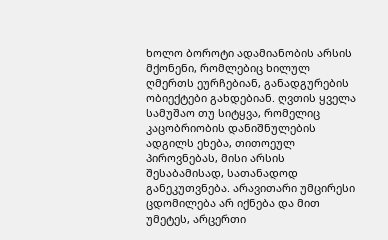ხოლო ბოროტი ადამიანობის არსის მქონენი, რომლებიც ხილულ ღმერთს ეურჩებიან, განადგურების ობიექტები გახდებიან. ღვთის ყველა სამუშაო თუ სიტყვა, რომელიც კაცობრიობის დანიშნულების ადგილს ეხება, თითოეულ პიროვნებას, მისი არსის შესაბამისად, სათანადოდ განეკუთვნება. არავითარი უმცირესი ცდომილება არ იქნება და მით უმეტეს, არცერთი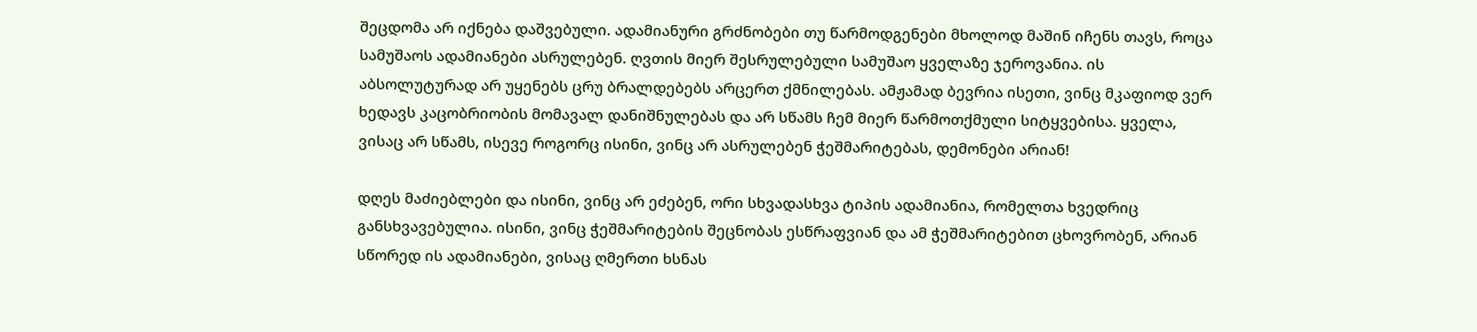შეცდომა არ იქნება დაშვებული. ადამიანური გრძნობები თუ წარმოდგენები მხოლოდ მაშინ იჩენს თავს, როცა სამუშაოს ადამიანები ასრულებენ. ღვთის მიერ შესრულებული სამუშაო ყველაზე ჯეროვანია. ის აბსოლუტურად არ უყენებს ცრუ ბრალდებებს არცერთ ქმნილებას. ამჟამად ბევრია ისეთი, ვინც მკაფიოდ ვერ ხედავს კაცობრიობის მომავალ დანიშნულებას და არ სწამს ჩემ მიერ წარმოთქმული სიტყვებისა. ყველა, ვისაც არ სწამს, ისევე როგორც ისინი, ვინც არ ასრულებენ ჭეშმარიტებას, დემონები არიან!

დღეს მაძიებლები და ისინი, ვინც არ ეძებენ, ორი სხვადასხვა ტიპის ადამიანია, რომელთა ხვედრიც განსხვავებულია. ისინი, ვინც ჭეშმარიტების შეცნობას ესწრაფვიან და ამ ჭეშმარიტებით ცხოვრობენ, არიან სწორედ ის ადამიანები, ვისაც ღმერთი ხსნას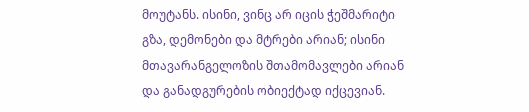მოუტანს. ისინი, ვინც არ იცის ჭეშმარიტი გზა, დემონები და მტრები არიან; ისინი მთავარანგელოზის შთამომავლები არიან და განადგურების ობიექტად იქცევიან.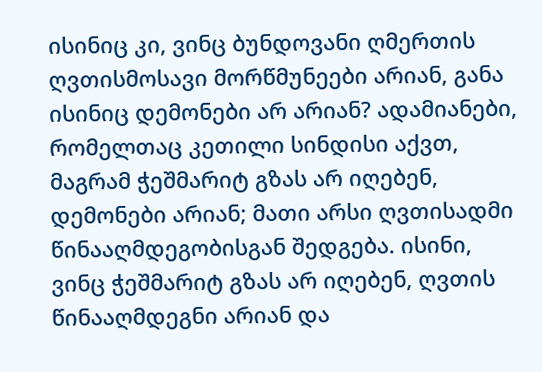ისინიც კი, ვინც ბუნდოვანი ღმერთის ღვთისმოსავი მორწმუნეები არიან, განა ისინიც დემონები არ არიან? ადამიანები, რომელთაც კეთილი სინდისი აქვთ, მაგრამ ჭეშმარიტ გზას არ იღებენ, დემონები არიან; მათი არსი ღვთისადმი წინააღმდეგობისგან შედგება. ისინი, ვინც ჭეშმარიტ გზას არ იღებენ, ღვთის წინააღმდეგნი არიან და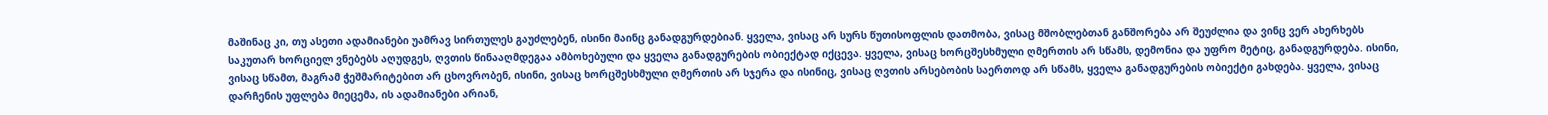მაშინაც კი, თუ ასეთი ადამიანები უამრავ სირთულეს გაუძლებენ, ისინი მაინც განადგურდებიან. ყველა, ვისაც არ სურს წუთისოფლის დათმობა, ვისაც მშობლებთან განშორება არ შეუძლია და ვინც ვერ ახერხებს საკუთარ ხორციელ ვნებებს აღუდგეს, ღვთის წინააღმდეგაა ამბოხებული და ყველა განადგურების ობიექტად იქცევა. ყველა, ვისაც ხორცშესხმული ღმერთის არ სწამს, დემონია და უფრო მეტიც, განადგურდება. ისინი, ვისაც სწამთ, მაგრამ ჭეშმარიტებით არ ცხოვრობენ, ისინი, ვისაც ხორცშესხმული ღმერთის არ სჯერა და ისინიც, ვისაც ღვთის არსებობის საერთოდ არ სწამს, ყველა განადგურების ობიექტი გახდება. ყველა, ვისაც დარჩენის უფლება მიეცემა, ის ადამიანები არიან,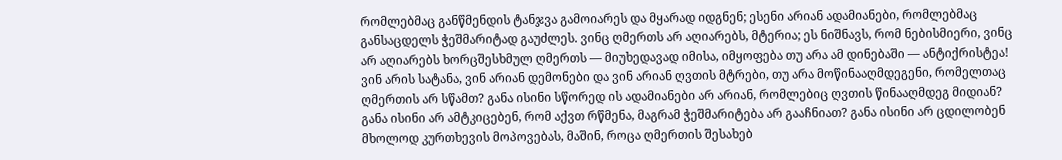რომლებმაც განწმენდის ტანჯვა გამოიარეს და მყარად იდგნენ; ესენი არიან ადამიანები, რომლებმაც განსაცდელს ჭეშმარიტად გაუძლეს. ვინც ღმერთს არ აღიარებს, მტერია; ეს ნიშნავს, რომ ნებისმიერი, ვინც არ აღიარებს ხორცშესხმულ ღმერთს — მიუხედავად იმისა, იმყოფება თუ არა ამ დინებაში — ანტიქრისტეა! ვინ არის სატანა, ვინ არიან დემონები და ვინ არიან ღვთის მტრები, თუ არა მოწინააღმდეგენი, რომელთაც ღმერთის არ სწამთ? განა ისინი სწორედ ის ადამიანები არ არიან, რომლებიც ღვთის წინააღმდეგ მიდიან? განა ისინი არ ამტკიცებენ, რომ აქვთ რწმენა, მაგრამ ჭეშმარიტება არ გააჩნიათ? განა ისინი არ ცდილობენ მხოლოდ კურთხევის მოპოვებას, მაშინ, როცა ღმერთის შესახებ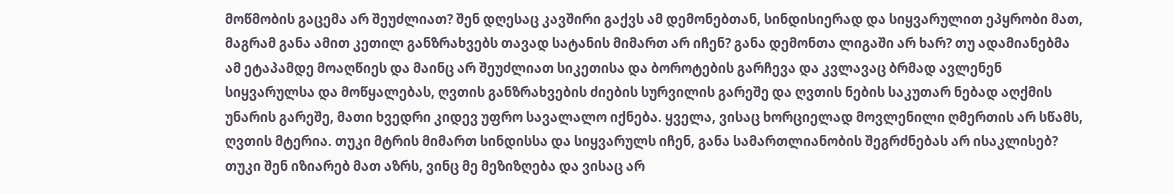მოწმობის გაცემა არ შეუძლიათ? შენ დღესაც კავშირი გაქვს ამ დემონებთან, სინდისიერად და სიყვარულით ეპყრობი მათ, მაგრამ განა ამით კეთილ განზრახვებს თავად სატანის მიმართ არ იჩენ? განა დემონთა ლიგაში არ ხარ? თუ ადამიანებმა ამ ეტაპამდე მოაღწიეს და მაინც არ შეუძლიათ სიკეთისა და ბოროტების გარჩევა და კვლავაც ბრმად ავლენენ სიყვარულსა და მოწყალებას, ღვთის განზრახვების ძიების სურვილის გარეშე და ღვთის ნების საკუთარ ნებად აღქმის უნარის გარეშე, მათი ხვედრი კიდევ უფრო სავალალო იქნება. ყველა, ვისაც ხორციელად მოვლენილი ღმერთის არ სწამს, ღვთის მტერია. თუკი მტრის მიმართ სინდისსა და სიყვარულს იჩენ, განა სამართლიანობის შეგრძნებას არ ისაკლისებ? თუკი შენ იზიარებ მათ აზრს, ვინც მე მეზიზღება და ვისაც არ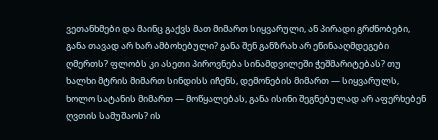ვეთანხმები და მაინც გაქვს მათ მიმართ სიყვარული, ან პირადი გრძნობები, განა თავად არ ხარ ამბოხებული? განა შენ განზრახ არ ეწინააღმდეგები ღმერთს? ფლობს კი ასეთი პიროვნება სინამდვილეში ჭეშმარიტებას? თუ ხალხი მტრის მიმართ სინდისს იჩენს, დემონების მიმართ — სიყვარულს, ხოლო სატანის მიმართ — მოწყალებას, განა ისინი შეგნებულად არ აფერხებენ ღვთის სამუშაოს? ის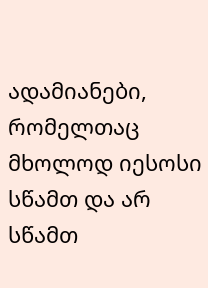ადამიანები, რომელთაც მხოლოდ იესოსი სწამთ და არ სწამთ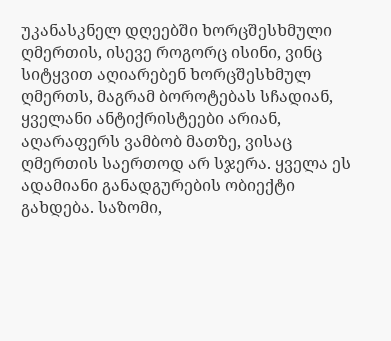უკანასკნელ დღეებში ხორცშესხმული ღმერთის, ისევე როგორც ისინი, ვინც სიტყვით აღიარებენ ხორცშესხმულ ღმერთს, მაგრამ ბოროტებას სჩადიან, ყველანი ანტიქრისტეები არიან, აღარაფერს ვამბობ მათზე, ვისაც ღმერთის საერთოდ არ სჯერა. ყველა ეს ადამიანი განადგურების ობიექტი გახდება. საზომი,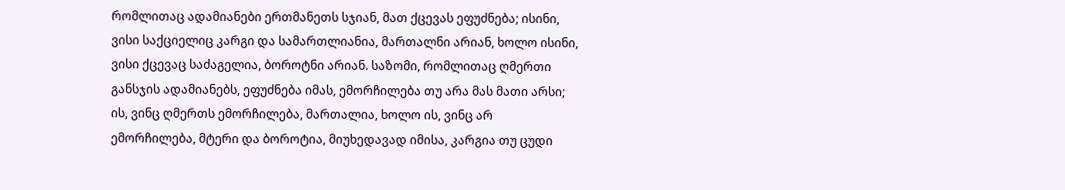რომლითაც ადამიანები ერთმანეთს სჯიან, მათ ქცევას ეფუძნება; ისინი, ვისი საქციელიც კარგი და სამართლიანია, მართალნი არიან, ხოლო ისინი, ვისი ქცევაც საძაგელია, ბოროტნი არიან. საზომი, რომლითაც ღმერთი განსჯის ადამიანებს, ეფუძნება იმას, ემორჩილება თუ არა მას მათი არსი; ის, ვინც ღმერთს ემორჩილება, მართალია, ხოლო ის, ვინც არ ემორჩილება, მტერი და ბოროტია, მიუხედავად იმისა, კარგია თუ ცუდი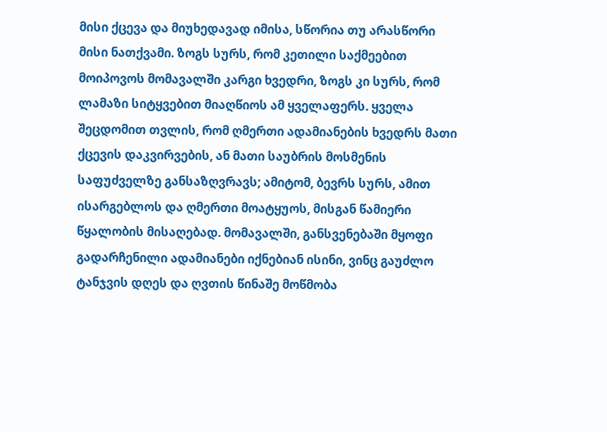მისი ქცევა და მიუხედავად იმისა, სწორია თუ არასწორი მისი ნათქვამი. ზოგს სურს, რომ კეთილი საქმეებით მოიპოვოს მომავალში კარგი ხვედრი, ზოგს კი სურს, რომ ლამაზი სიტყვებით მიაღწიოს ამ ყველაფერს. ყველა შეცდომით თვლის, რომ ღმერთი ადამიანების ხვედრს მათი ქცევის დაკვირვების, ან მათი საუბრის მოსმენის საფუძველზე განსაზღვრავს; ამიტომ, ბევრს სურს, ამით ისარგებლოს და ღმერთი მოატყუოს, მისგან წამიერი წყალობის მისაღებად. მომავალში, განსვენებაში მყოფი გადარჩენილი ადამიანები იქნებიან ისინი, ვინც გაუძლო ტანჯვის დღეს და ღვთის წინაშე მოწმობა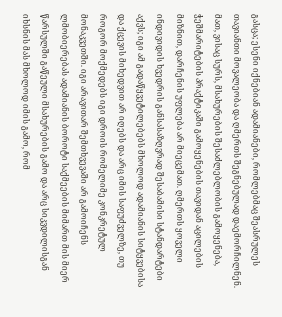გასცა; ესენი იქნებიან ადამიანები, რომლებმაც შეასრულეს თავიანთი მოვალეობა და ღმერთს შეგნებულად დაემორჩილნენ. მათ, ვისაც სურს, მსახურების შესაძლებლობის გამოყენება, ჭეშმარიტების პრაქტიკაში გამოყენების თავიდან აცილების მიზნით, დარჩენის უფლება არ მიეცემათ. ღმერთს ყოველი ინდივიდის ხვედრის განსასაზღვრად შესაბამისი სტანდარტები აქვს; იგი ამ გადაწყვეტილებებს მხოლოდ ადამიანის სიტყვებისა და ქცევის მიხედვით არ იღებს და არც იმის საფუძველზე, თუ როგორ მოქმედებს იგი დროის რომელიმე კონკრეტულ მონაკვეთში. იგი არავითარ შემთხვევაში არ გამოიჩენს ლმობიერებას ადამიანის ბოროტი საქმეების მიმართ მის მიერ წარსულში გაწეული მსახურების გამო და არც სიკვდილისგან იხსნის მას მხოლოდ იმის გამო, რომ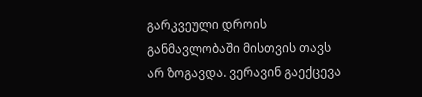გარკვეული დროის განმავლობაში მისთვის თავს არ ზოგავდა. ვერავინ გაექცევა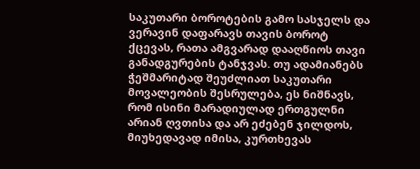საკუთარი ბოროტების გამო სასჯელს და ვერავინ დაფარავს თავის ბოროტ ქცევას, რათა ამგვარად დააღწიოს თავი განადგურების ტანჯვას. თუ ადამიანებს ჭეშმარიტად შეუძლიათ საკუთარი მოვალეობის შესრულება, ეს ნიშნავს, რომ ისინი მარადიულად ერთგულნი არიან ღვთისა და არ ეძებენ ჯილდოს, მიუხედავად იმისა, კურთხევას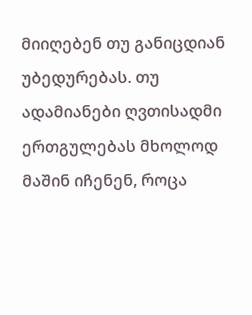მიიღებენ თუ განიცდიან უბედურებას. თუ ადამიანები ღვთისადმი ერთგულებას მხოლოდ მაშინ იჩენენ, როცა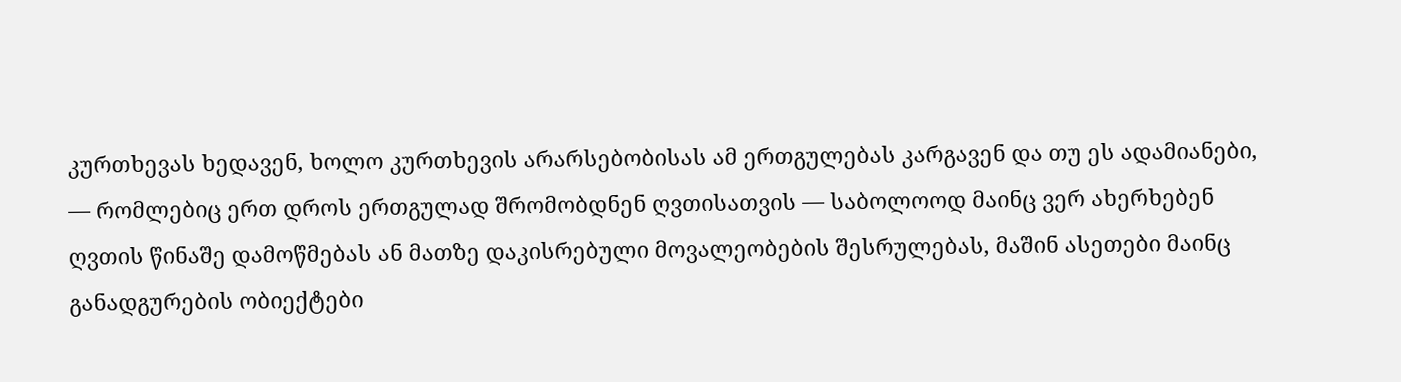კურთხევას ხედავენ, ხოლო კურთხევის არარსებობისას ამ ერთგულებას კარგავენ და თუ ეს ადამიანები, — რომლებიც ერთ დროს ერთგულად შრომობდნენ ღვთისათვის — საბოლოოდ მაინც ვერ ახერხებენ ღვთის წინაშე დამოწმებას ან მათზე დაკისრებული მოვალეობების შესრულებას, მაშინ ასეთები მაინც განადგურების ობიექტები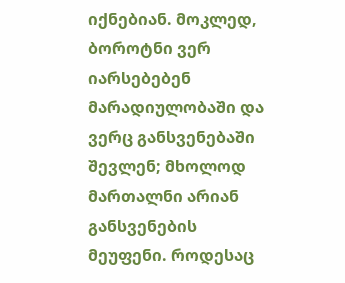იქნებიან. მოკლედ, ბოროტნი ვერ იარსებებენ მარადიულობაში და ვერც განსვენებაში შევლენ; მხოლოდ მართალნი არიან განსვენების მეუფენი. როდესაც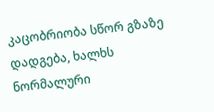კაცობრიობა სწორ გზაზე დადგება, ხალხს ნორმალური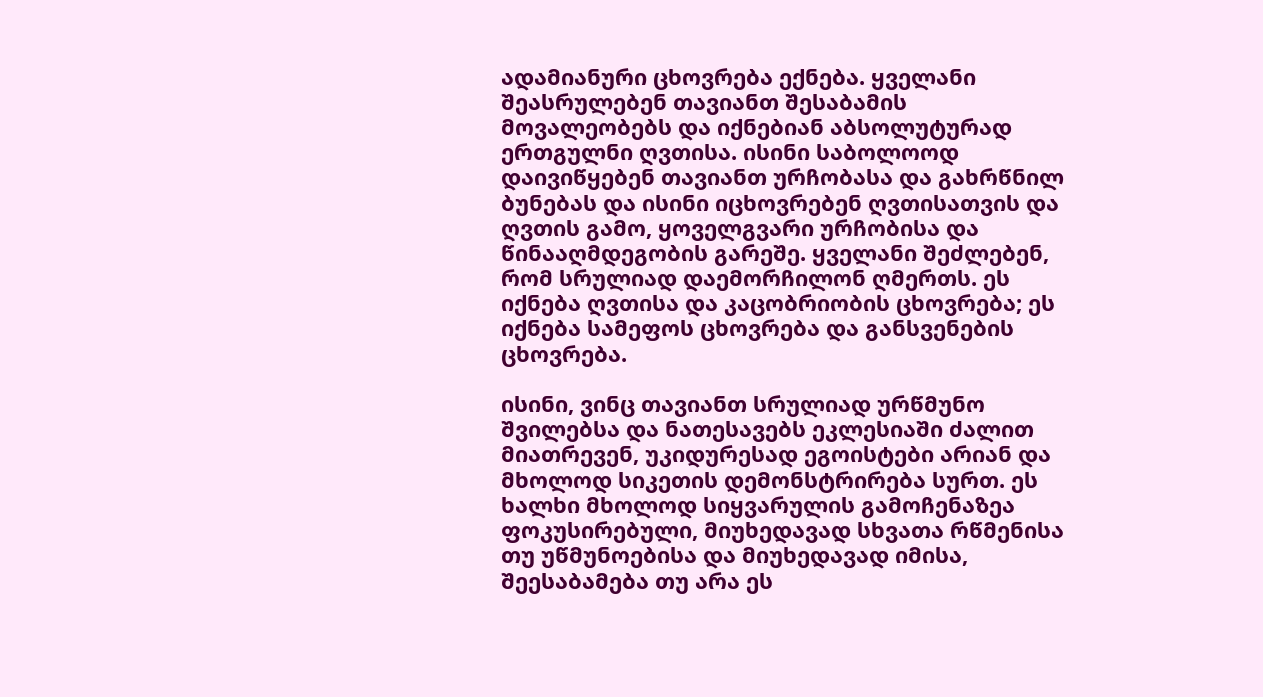ადამიანური ცხოვრება ექნება. ყველანი შეასრულებენ თავიანთ შესაბამის მოვალეობებს და იქნებიან აბსოლუტურად ერთგულნი ღვთისა. ისინი საბოლოოდ დაივიწყებენ თავიანთ ურჩობასა და გახრწნილ ბუნებას და ისინი იცხოვრებენ ღვთისათვის და ღვთის გამო, ყოველგვარი ურჩობისა და წინააღმდეგობის გარეშე. ყველანი შეძლებენ, რომ სრულიად დაემორჩილონ ღმერთს. ეს იქნება ღვთისა და კაცობრიობის ცხოვრება; ეს იქნება სამეფოს ცხოვრება და განსვენების ცხოვრება.

ისინი, ვინც თავიანთ სრულიად ურწმუნო შვილებსა და ნათესავებს ეკლესიაში ძალით მიათრევენ, უკიდურესად ეგოისტები არიან და მხოლოდ სიკეთის დემონსტრირება სურთ. ეს ხალხი მხოლოდ სიყვარულის გამოჩენაზეა ფოკუსირებული, მიუხედავად სხვათა რწმენისა თუ უწმუნოებისა და მიუხედავად იმისა, შეესაბამება თუ არა ეს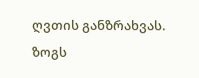ღვთის განზრახვას. ზოგს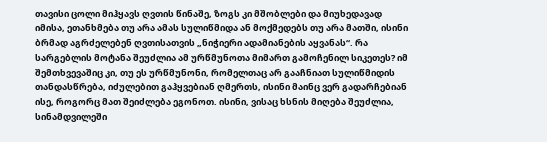თავისი ცოლი მიჰყავს ღვთის წინაშე, ზოგს კი მშობლები და მიუხედავად იმისა, ეთანხმება თუ არა ამას სულიწმიდა ან მოქმედებს თუ არა მათში, ისინი ბრმად აგრძელებენ ღვთისათვის „ნიჭიერი ადამიანების აყვანას“. რა სარგებლის მოტანა შეუძლია ამ ურწმუნოთა მიმართ გამოჩენილ სიკეთეს? იმ შემთხვევაშიც კი, თუ ეს ურწმუნონი, რომელთაც არ გააჩნიათ სულიწმიდის თანდასწრება, იძულებით გაჰყვებიან ღმერთს, ისინი მაინც ვერ გადარჩებიან ისე, როგორც მათ შეიძლება ეგონოთ. ისინი, ვისაც ხსნის მიღება შეუძლია, სინამდვილეში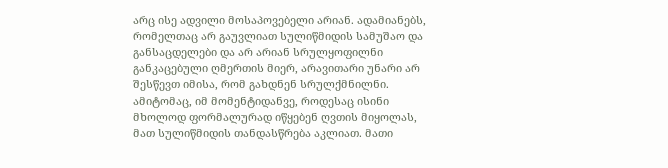არც ისე ადვილი მოსაპოვებელი არიან. ადამიანებს, რომელთაც არ გაუვლიათ სულიწმიდის სამუშაო და განსაცდელები და არ არიან სრულყოფილნი განკაცებული ღმერთის მიერ, არავითარი უნარი არ შესწევთ იმისა, რომ გახდნენ სრულქმნილნი. ამიტომაც, იმ მომენტიდანვე, როდესაც ისინი მხოლოდ ფორმალურად იწყებენ ღვთის მიყოლას, მათ სულიწმიდის თანდასწრება აკლიათ. მათი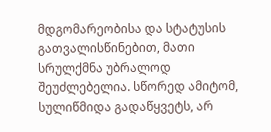მდგომარეობისა და სტატუსის გათვალისწინებით, მათი სრულქმნა უბრალოდ შეუძლებელია. სწორედ ამიტომ, სულიწმიდა გადაწყვეტს, არ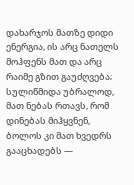დახარჯოს მათზე დიდი ენერგია, ის არც ნათელს მოჰფენს მათ და არც რაიმე გზით გაუძღვება; სულიწმიდა უბრალოდ, მათ ნებას რთავს, რომ დინებას მიჰყვნენ, ბოლოს კი მათ ხვედრს გააცხადებს —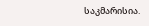საკმარისია.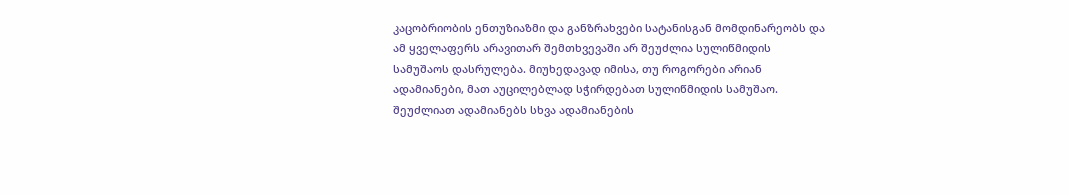კაცობრიობის ენთუზიაზმი და განზრახვები სატანისგან მომდინარეობს და ამ ყველაფერს არავითარ შემთხვევაში არ შეუძლია სულიწმიდის სამუშაოს დასრულება. მიუხედავად იმისა, თუ როგორები არიან ადამიანები, მათ აუცილებლად სჭირდებათ სულიწმიდის სამუშაო. შეუძლიათ ადამიანებს სხვა ადამიანების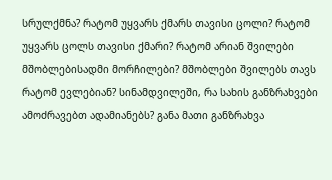სრულქმნა? რატომ უყვარს ქმარს თავისი ცოლი? რატომ უყვარს ცოლს თავისი ქმარი? რატომ არიან შვილები მშობლებისადმი მორჩილები? მშობლები შვილებს თავს რატომ ევლებიან? სინამდვილეში, რა სახის განზრახვები ამოძრავებთ ადამიანებს? განა მათი განზრახვა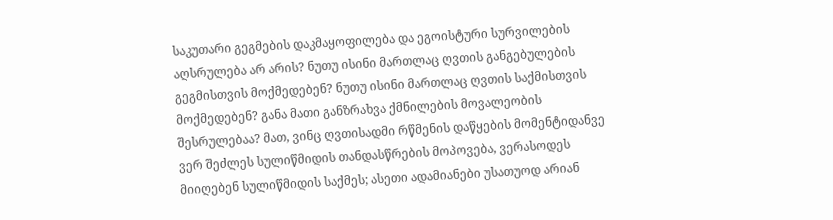საკუთარი გეგმების დაკმაყოფილება და ეგოისტური სურვილების აღსრულება არ არის? ნუთუ ისინი მართლაც ღვთის განგებულების გეგმისთვის მოქმედებენ? ნუთუ ისინი მართლაც ღვთის საქმისთვის მოქმედებენ? განა მათი განზრახვა ქმნილების მოვალეობის შესრულებაა? მათ, ვინც ღვთისადმი რწმენის დაწყების მომენტიდანვე ვერ შეძლეს სულიწმიდის თანდასწრების მოპოვება, ვერასოდეს მიიღებენ სულიწმიდის საქმეს; ასეთი ადამიანები უსათუოდ არიან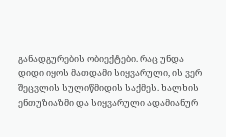განადგურების ობიექტები. რაც უნდა დიდი იყოს მათდამი სიყვარული, ის ვერ შეცვლის სულიწმიდის საქმეს. ხალხის ენთუზიაზმი და სიყვარული ადამიანურ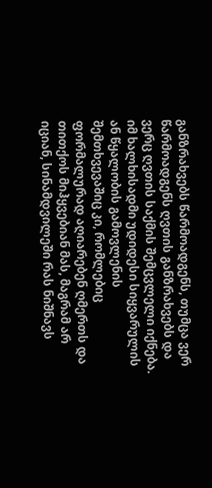განზრახვებს წარმოადგენს, თუმცა ვერ წარმოადგენს ღვთის განზრახვებს და ვერც ღვთის საქმის შემცვლელი იქნება. იმ ხალხისადმი უდიდესი სიყვარულის ან წყალობის გამოვლენის შემთხვევაშიც კი, რომლებიც ფორმალურად აღიარებენ ღმერთს და თითქოს მიჰყვებიან მას, მაგრამ არ იციან, სინამდვილეში რას ნიშნავს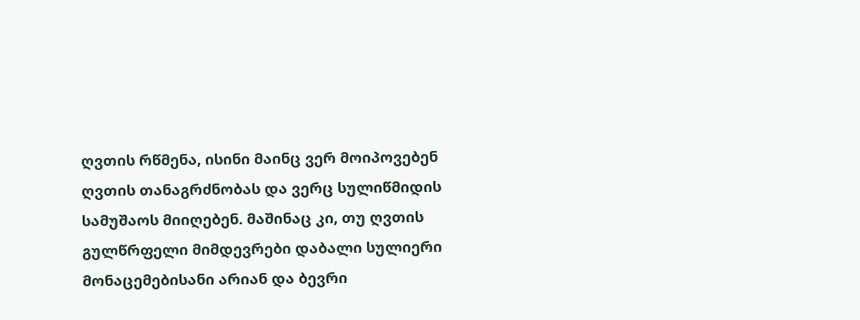ღვთის რწმენა, ისინი მაინც ვერ მოიპოვებენ ღვთის თანაგრძნობას და ვერც სულიწმიდის სამუშაოს მიიღებენ. მაშინაც კი, თუ ღვთის გულწრფელი მიმდევრები დაბალი სულიერი მონაცემებისანი არიან და ბევრი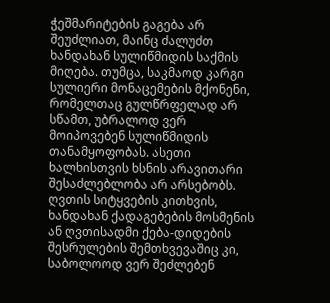ჭეშმარიტების გაგება არ შეუძლიათ, მაინც ძალუძთ ხანდახან სულიწმიდის საქმის მიღება. თუმცა, საკმაოდ კარგი სულიერი მონაცემების მქონენი, რომელთაც გულწრფელად არ სწამთ, უბრალოდ ვერ მოიპოვებენ სულიწმიდის თანამყოფობას. ასეთი ხალხისთვის ხსნის არავითარი შესაძლებლობა არ არსებობს. ღვთის სიტყვების კითხვის, ხანდახან ქადაგებების მოსმენის ან ღვთისადმი ქება-დიდების შესრულების შემთხვევაშიც კი, საბოლოოდ ვერ შეძლებენ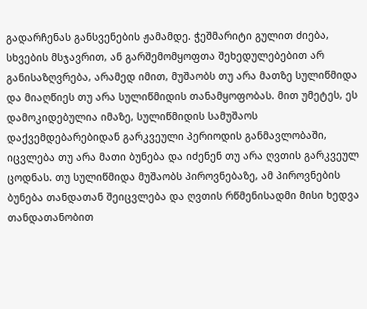გადარჩენას განსვენების ჟამამდე. ჭეშმარიტი გულით ძიება, სხვების მსჯავრით, ან გარშემომყოფთა შეხედულებებით არ განისაზღვრება, არამედ იმით, მუშაობს თუ არა მათზე სულიწმიდა და მიაღწიეს თუ არა სულიწმიდის თანამყოფობას. მით უმეტეს, ეს დამოკიდებულია იმაზე, სულიწმიდის სამუშაოს დაქვემდებარებიდან გარკვეული პერიოდის განმავლობაში, იცვლება თუ არა მათი ბუნება და იძენენ თუ არა ღვთის გარკვეულ ცოდნას. თუ სულიწმიდა მუშაობს პიროვნებაზე, ამ პიროვნების ბუნება თანდათან შეიცვლება და ღვთის რწმენისადმი მისი ხედვა თანდათანობით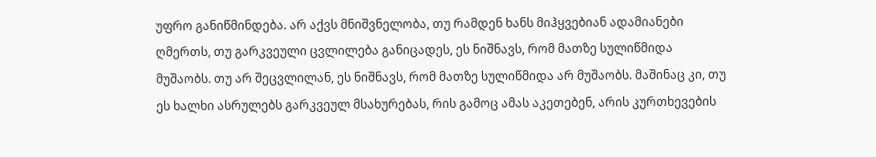უფრო განიწმინდება. არ აქვს მნიშვნელობა, თუ რამდენ ხანს მიჰყვებიან ადამიანები ღმერთს, თუ გარკვეული ცვლილება განიცადეს, ეს ნიშნავს, რომ მათზე სულიწმიდა მუშაობს. თუ არ შეცვლილან, ეს ნიშნავს, რომ მათზე სულიწმიდა არ მუშაობს. მაშინაც კი, თუ ეს ხალხი ასრულებს გარკვეულ მსახურებას, რის გამოც ამას აკეთებენ, არის კურთხევების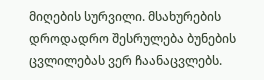მიღების სურვილი. მსახურების დროდადრო შესრულება ბუნების ცვლილებას ვერ ჩაანაცვლებს.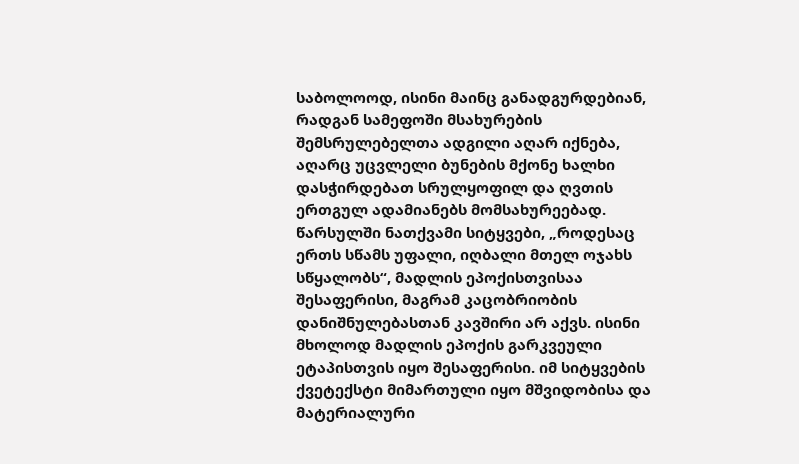საბოლოოდ, ისინი მაინც განადგურდებიან, რადგან სამეფოში მსახურების შემსრულებელთა ადგილი აღარ იქნება, აღარც უცვლელი ბუნების მქონე ხალხი დასჭირდებათ სრულყოფილ და ღვთის ერთგულ ადამიანებს მომსახურეებად. წარსულში ნათქვამი სიტყვები, „როდესაც ერთს სწამს უფალი, იღბალი მთელ ოჯახს სწყალობს“, მადლის ეპოქისთვისაა შესაფერისი, მაგრამ კაცობრიობის დანიშნულებასთან კავშირი არ აქვს. ისინი მხოლოდ მადლის ეპოქის გარკვეული ეტაპისთვის იყო შესაფერისი. იმ სიტყვების ქვეტექსტი მიმართული იყო მშვიდობისა და მატერიალური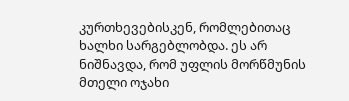კურთხევებისკენ, რომლებითაც ხალხი სარგებლობდა. ეს არ ნიშნავდა, რომ უფლის მორწმუნის მთელი ოჯახი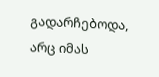გადარჩებოდა, არც იმას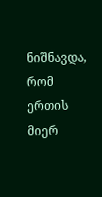ნიშნავდა, რომ ერთის მიერ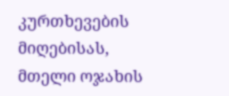კურთხევების მიღებისას, მთელი ოჯახის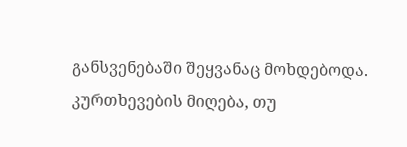განსვენებაში შეყვანაც მოხდებოდა. კურთხევების მიღება, თუ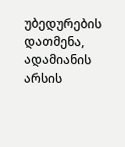უბედურების დათმენა, ადამიანის არსის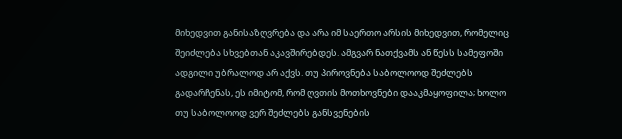მიხედვით განისაზღვრება და არა იმ საერთო არსის მიხედვით, რომელიც შეიძლება სხვებთან აკავშირებდეს. ამგვარ ნათქვამს ან წესს სამეფოში ადგილი უბრალოდ არ აქვს. თუ პიროვნება საბოლოოდ შეძლებს გადარჩენას, ეს იმიტომ, რომ ღვთის მოთხოვნები დააკმაყოფილა; ხოლო თუ საბოლოოდ ვერ შეძლებს განსვენების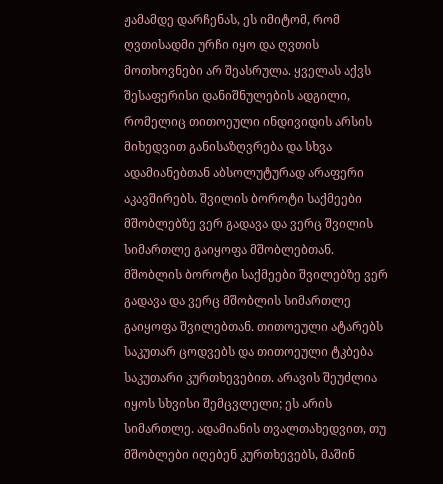ჟამამდე დარჩენას, ეს იმიტომ, რომ ღვთისადმი ურჩი იყო და ღვთის მოთხოვნები არ შეასრულა. ყველას აქვს შესაფერისი დანიშნულების ადგილი, რომელიც თითოეული ინდივიდის არსის მიხედვით განისაზღვრება და სხვა ადამიანებთან აბსოლუტურად არაფერი აკავშირებს. შვილის ბოროტი საქმეები მშობლებზე ვერ გადავა და ვერც შვილის სიმართლე გაიყოფა მშობლებთან. მშობლის ბოროტი საქმეები შვილებზე ვერ გადავა და ვერც მშობლის სიმართლე გაიყოფა შვილებთან. თითოეული ატარებს საკუთარ ცოდვებს და თითოეული ტკბება საკუთარი კურთხევებით. არავის შეუძლია იყოს სხვისი შემცვლელი; ეს არის სიმართლე. ადამიანის თვალთახედვით, თუ მშობლები იღებენ კურთხევებს, მაშინ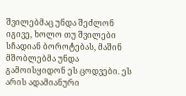შვილებმაც უნდა შეძლონ იგივე, ხოლო თუ შვილები სჩადიან ბოროტებას, მაშინ მშობლებმა უნდა გამოისყიდონ ეს ცოდვები. ეს არის ადამიანური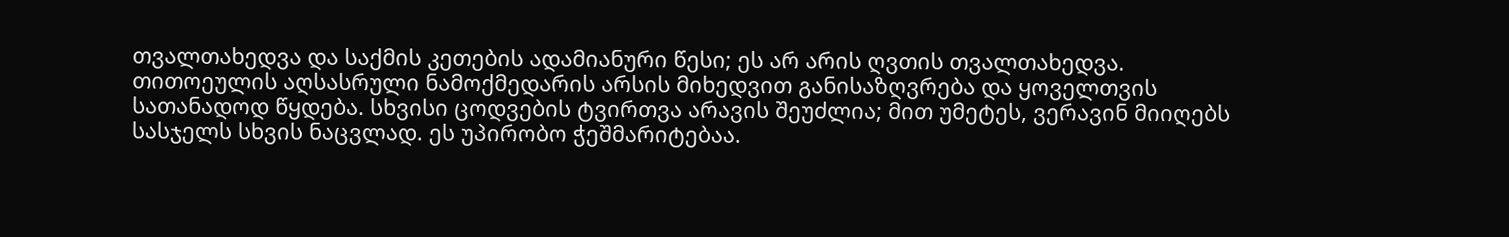თვალთახედვა და საქმის კეთების ადამიანური წესი; ეს არ არის ღვთის თვალთახედვა. თითოეულის აღსასრული ნამოქმედარის არსის მიხედვით განისაზღვრება და ყოველთვის სათანადოდ წყდება. სხვისი ცოდვების ტვირთვა არავის შეუძლია; მით უმეტეს, ვერავინ მიიღებს სასჯელს სხვის ნაცვლად. ეს უპირობო ჭეშმარიტებაა.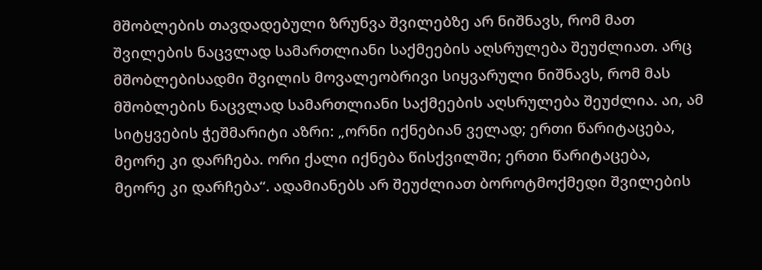მშობლების თავდადებული ზრუნვა შვილებზე არ ნიშნავს, რომ მათ შვილების ნაცვლად სამართლიანი საქმეების აღსრულება შეუძლიათ. არც მშობლებისადმი შვილის მოვალეობრივი სიყვარული ნიშნავს, რომ მას მშობლების ნაცვლად სამართლიანი საქმეების აღსრულება შეუძლია. აი, ამ სიტყვების ჭეშმარიტი აზრი: „ორნი იქნებიან ველად; ერთი წარიტაცება, მეორე კი დარჩება. ორი ქალი იქნება წისქვილში; ერთი წარიტაცება, მეორე კი დარჩება“. ადამიანებს არ შეუძლიათ ბოროტმოქმედი შვილების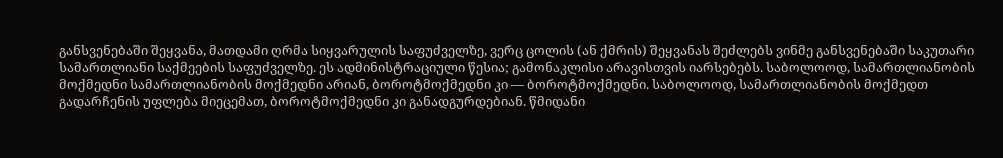განსვენებაში შეყვანა, მათდამი ღრმა სიყვარულის საფუძველზე, ვერც ცოლის (ან ქმრის) შეყვანას შეძლებს ვინმე განსვენებაში საკუთარი სამართლიანი საქმეების საფუძველზე. ეს ადმინისტრაციული წესია; გამონაკლისი არავისთვის იარსებებს. საბოლოოდ, სამართლიანობის მოქმედნი სამართლიანობის მოქმედნი არიან, ბოროტმოქმედნი კი — ბოროტმოქმედნი. საბოლოოდ, სამართლიანობის მოქმედთ გადარჩენის უფლება მიეცემათ, ბოროტმოქმედნი კი განადგურდებიან. წმიდანი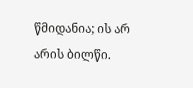წმიდანია; ის არ არის ბილწი.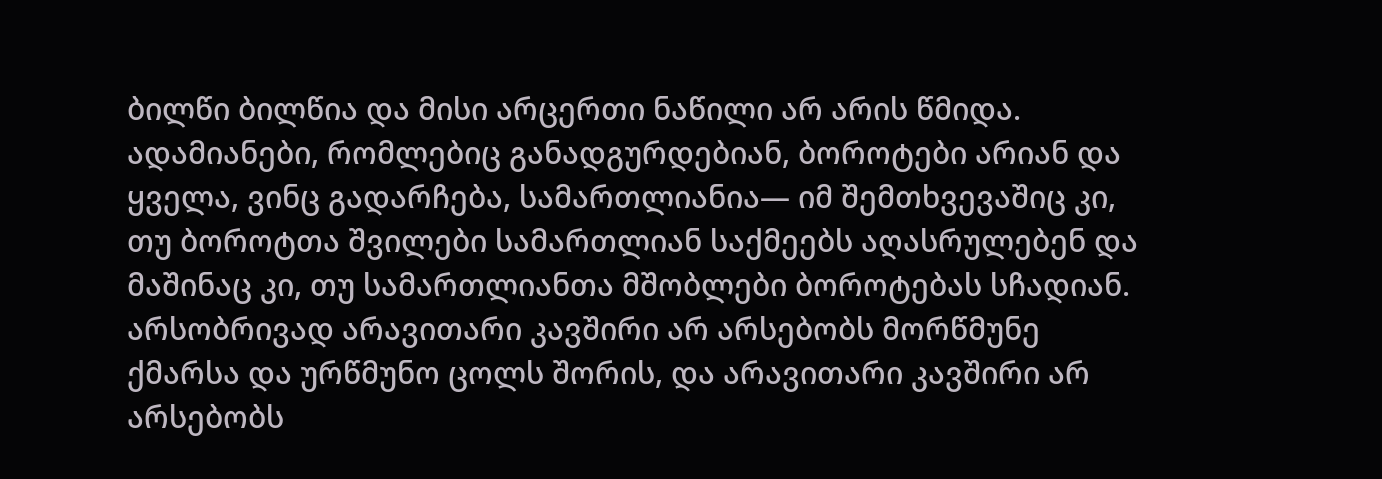ბილწი ბილწია და მისი არცერთი ნაწილი არ არის წმიდა. ადამიანები, რომლებიც განადგურდებიან, ბოროტები არიან და ყველა, ვინც გადარჩება, სამართლიანია— იმ შემთხვევაშიც კი, თუ ბოროტთა შვილები სამართლიან საქმეებს აღასრულებენ და მაშინაც კი, თუ სამართლიანთა მშობლები ბოროტებას სჩადიან. არსობრივად არავითარი კავშირი არ არსებობს მორწმუნე ქმარსა და ურწმუნო ცოლს შორის, და არავითარი კავშირი არ არსებობს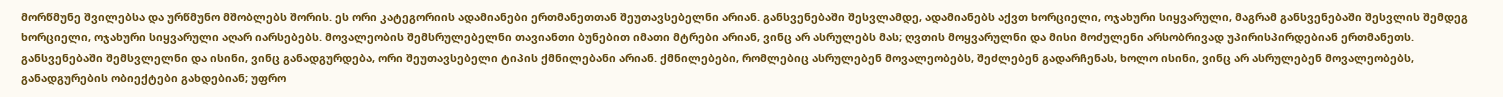მორწმუნე შვილებსა და ურწმუნო მშობლებს შორის. ეს ორი კატეგორიის ადამიანები ერთმანეთთან შეუთავსებელნი არიან. განსვენებაში შესვლამდე, ადამიანებს აქვთ ხორციელი, ოჯახური სიყვარული, მაგრამ განსვენებაში შესვლის შემდეგ ხორციელი, ოჯახური სიყვარული აღარ იარსებებს. მოვალეობის შემსრულებელნი თავიანთი ბუნებით იმათი მტრები არიან, ვინც არ ასრულებს მას; ღვთის მოყვარულნი და მისი მოძულენი არსობრივად უპირისპირდებიან ერთმანეთს. განსვენებაში შემსვლელნი და ისინი, ვინც განადგურდება, ორი შეუთავსებელი ტიპის ქმნილებანი არიან. ქმნილებები, რომლებიც ასრულებენ მოვალეობებს, შეძლებენ გადარჩენას, ხოლო ისინი, ვინც არ ასრულებენ მოვალეობებს, განადგურების ობიექტები გახდებიან; უფრო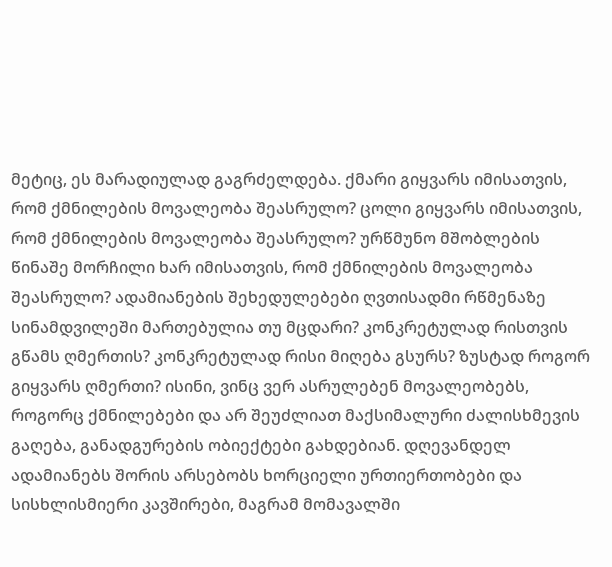მეტიც, ეს მარადიულად გაგრძელდება. ქმარი გიყვარს იმისათვის, რომ ქმნილების მოვალეობა შეასრულო? ცოლი გიყვარს იმისათვის, რომ ქმნილების მოვალეობა შეასრულო? ურწმუნო მშობლების წინაშე მორჩილი ხარ იმისათვის, რომ ქმნილების მოვალეობა შეასრულო? ადამიანების შეხედულებები ღვთისადმი რწმენაზე სინამდვილეში მართებულია თუ მცდარი? კონკრეტულად რისთვის გწამს ღმერთის? კონკრეტულად რისი მიღება გსურს? ზუსტად როგორ გიყვარს ღმერთი? ისინი, ვინც ვერ ასრულებენ მოვალეობებს, როგორც ქმნილებები და არ შეუძლიათ მაქსიმალური ძალისხმევის გაღება, განადგურების ობიექტები გახდებიან. დღევანდელ ადამიანებს შორის არსებობს ხორციელი ურთიერთობები და სისხლისმიერი კავშირები, მაგრამ მომავალში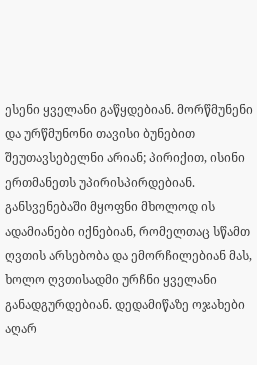ესენი ყველანი გაწყდებიან. მორწმუნენი და ურწმუნონი თავისი ბუნებით შეუთავსებელნი არიან; პირიქით, ისინი ერთმანეთს უპირისპირდებიან. განსვენებაში მყოფნი მხოლოდ ის ადამიანები იქნებიან, რომელთაც სწამთ ღვთის არსებობა და ემორჩილებიან მას, ხოლო ღვთისადმი ურჩნი ყველანი განადგურდებიან. დედამიწაზე ოჯახები აღარ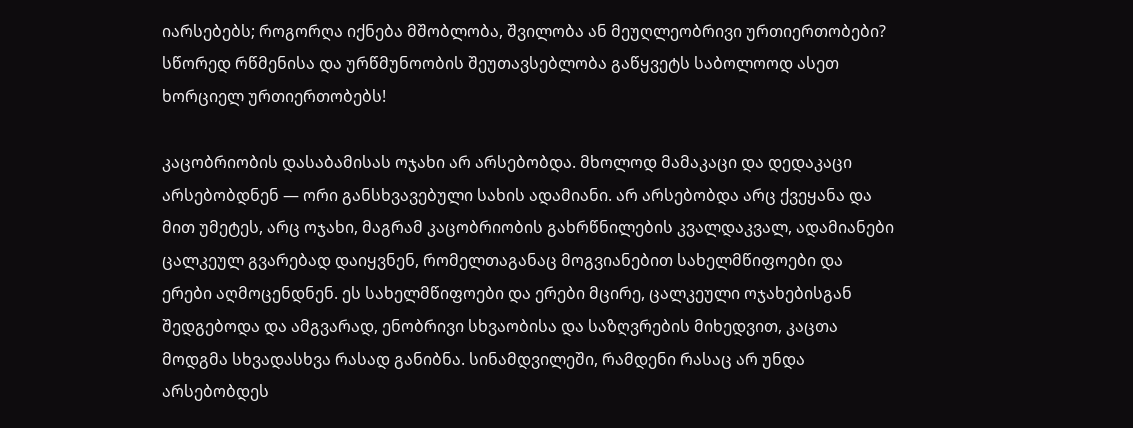იარსებებს; როგორღა იქნება მშობლობა, შვილობა ან მეუღლეობრივი ურთიერთობები? სწორედ რწმენისა და ურწმუნოობის შეუთავსებლობა გაწყვეტს საბოლოოდ ასეთ ხორციელ ურთიერთობებს!

კაცობრიობის დასაბამისას ოჯახი არ არსებობდა. მხოლოდ მამაკაცი და დედაკაცი არსებობდნენ — ორი განსხვავებული სახის ადამიანი. არ არსებობდა არც ქვეყანა და მით უმეტეს, არც ოჯახი, მაგრამ კაცობრიობის გახრწნილების კვალდაკვალ, ადამიანები ცალკეულ გვარებად დაიყვნენ, რომელთაგანაც მოგვიანებით სახელმწიფოები და ერები აღმოცენდნენ. ეს სახელმწიფოები და ერები მცირე, ცალკეული ოჯახებისგან შედგებოდა და ამგვარად, ენობრივი სხვაობისა და საზღვრების მიხედვით, კაცთა მოდგმა სხვადასხვა რასად განიბნა. სინამდვილეში, რამდენი რასაც არ უნდა არსებობდეს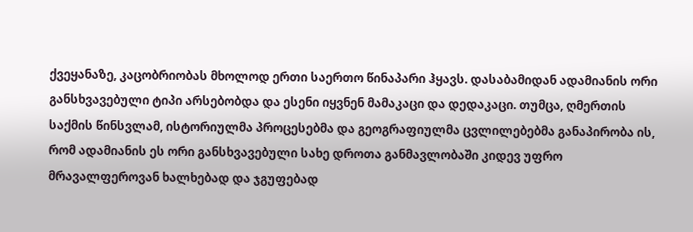ქვეყანაზე, კაცობრიობას მხოლოდ ერთი საერთო წინაპარი ჰყავს. დასაბამიდან ადამიანის ორი განსხვავებული ტიპი არსებობდა და ესენი იყვნენ მამაკაცი და დედაკაცი. თუმცა, ღმერთის საქმის წინსვლამ, ისტორიულმა პროცესებმა და გეოგრაფიულმა ცვლილებებმა განაპირობა ის, რომ ადამიანის ეს ორი განსხვავებული სახე დროთა განმავლობაში კიდევ უფრო მრავალფეროვან ხალხებად და ჯგუფებად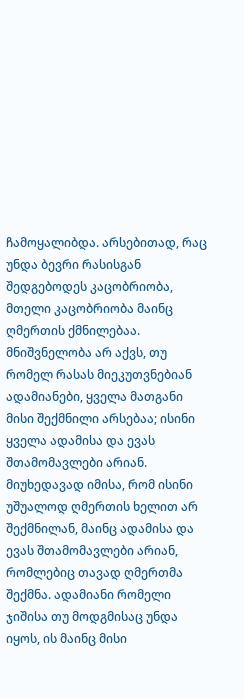ჩამოყალიბდა. არსებითად, რაც უნდა ბევრი რასისგან შედგებოდეს კაცობრიობა, მთელი კაცობრიობა მაინც ღმერთის ქმნილებაა. მნიშვნელობა არ აქვს, თუ რომელ რასას მიეკუთვნებიან ადამიანები, ყველა მათგანი მისი შექმნილი არსებაა; ისინი ყველა ადამისა და ევას შთამომავლები არიან. მიუხედავად იმისა, რომ ისინი უშუალოდ ღმერთის ხელით არ შექმნილან, მაინც ადამისა და ევას შთამომავლები არიან, რომლებიც თავად ღმერთმა შექმნა. ადამიანი რომელი ჯიშისა თუ მოდგმისაც უნდა იყოს, ის მაინც მისი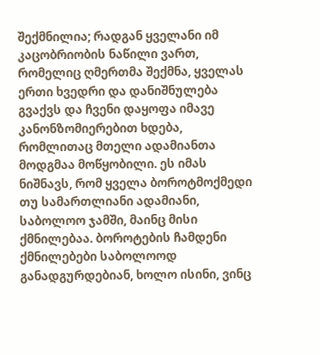შექმნილია; რადგან ყველანი იმ კაცობრიობის ნაწილი ვართ, რომელიც ღმერთმა შექმნა, ყველას ერთი ხვედრი და დანიშნულება გვაქვს და ჩვენი დაყოფა იმავე კანონზომიერებით ხდება, რომლითაც მთელი ადამიანთა მოდგმაა მოწყობილი. ეს იმას ნიშნავს, რომ ყველა ბოროტმოქმედი თუ სამართლიანი ადამიანი, საბოლოო ჯამში, მაინც მისი ქმნილებაა. ბოროტების ჩამდენი ქმნილებები საბოლოოდ განადგურდებიან, ხოლო ისინი, ვინც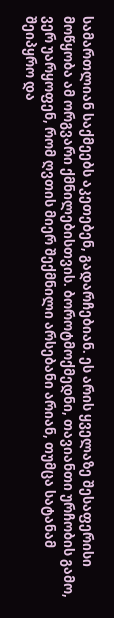სამართლიან საქმეებს აკეთებენ, გადარჩებიან. ეს არის ყველაზე შესაფერისი მოწყობა ამ ორგვარი ქმნილებისთვის. ბოროტმოქმედნი, თავიანთი ურჩობის გამო, ვერ უარყოფენ, რომ ღვთის მიერ შექმნილი არსებანი არიან, თუმცა სატანამ შეიპყრო და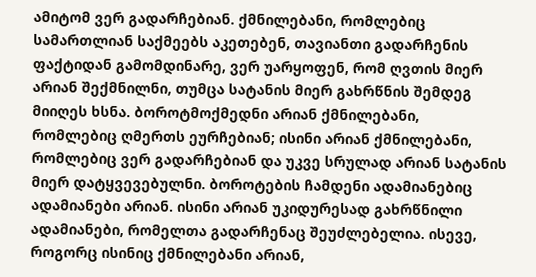ამიტომ ვერ გადარჩებიან. ქმნილებანი, რომლებიც სამართლიან საქმეებს აკეთებენ, თავიანთი გადარჩენის ფაქტიდან გამომდინარე, ვერ უარყოფენ, რომ ღვთის მიერ არიან შექმნილნი, თუმცა სატანის მიერ გახრწნის შემდეგ მიიღეს ხსნა. ბოროტმოქმედნი არიან ქმნილებანი, რომლებიც ღმერთს ეურჩებიან; ისინი არიან ქმნილებანი, რომლებიც ვერ გადარჩებიან და უკვე სრულად არიან სატანის მიერ დატყვევებულნი. ბოროტების ჩამდენი ადამიანებიც ადამიანები არიან. ისინი არიან უკიდურესად გახრწნილი ადამიანები, რომელთა გადარჩენაც შეუძლებელია. ისევე, როგორც ისინიც ქმნილებანი არიან,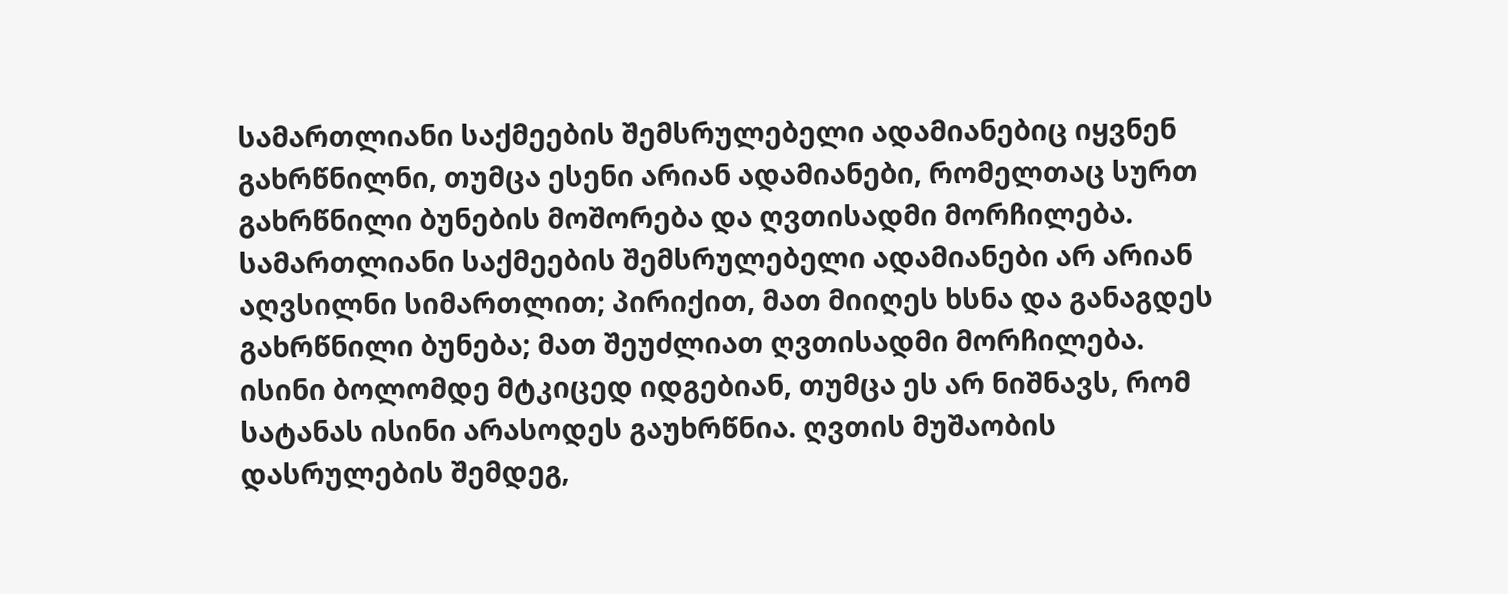სამართლიანი საქმეების შემსრულებელი ადამიანებიც იყვნენ გახრწნილნი, თუმცა ესენი არიან ადამიანები, რომელთაც სურთ გახრწნილი ბუნების მოშორება და ღვთისადმი მორჩილება. სამართლიანი საქმეების შემსრულებელი ადამიანები არ არიან აღვსილნი სიმართლით; პირიქით, მათ მიიღეს ხსნა და განაგდეს გახრწნილი ბუნება; მათ შეუძლიათ ღვთისადმი მორჩილება. ისინი ბოლომდე მტკიცედ იდგებიან, თუმცა ეს არ ნიშნავს, რომ სატანას ისინი არასოდეს გაუხრწნია. ღვთის მუშაობის დასრულების შემდეგ,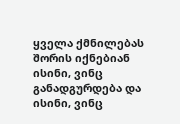ყველა ქმნილებას შორის იქნებიან ისინი, ვინც განადგურდება და ისინი, ვინც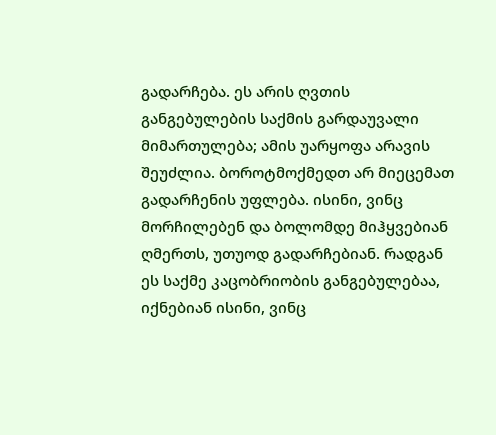გადარჩება. ეს არის ღვთის განგებულების საქმის გარდაუვალი მიმართულება; ამის უარყოფა არავის შეუძლია. ბოროტმოქმედთ არ მიეცემათ გადარჩენის უფლება. ისინი, ვინც მორჩილებენ და ბოლომდე მიჰყვებიან ღმერთს, უთუოდ გადარჩებიან. რადგან ეს საქმე კაცობრიობის განგებულებაა, იქნებიან ისინი, ვინც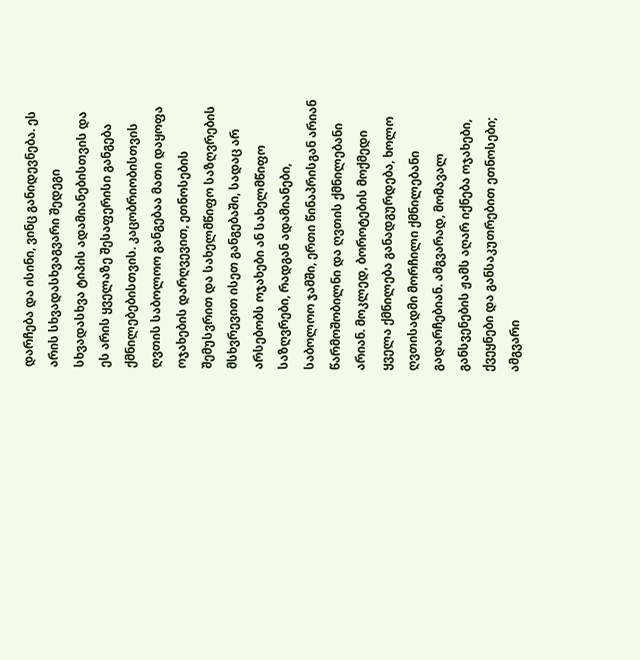დარჩება და ისინი, ვინც განიდევნება. ეს არის სხვადასხვაგვარი შედეგი სხვადასხვა ტიპის ადამიანებისთვის და ეს არის ყველაზე შესაფერისი განგება ქმნილებებისთვის. კაცობრიობისთვის ღვთის საბოლოო განგებაა მათი დაყოფა ოჯახების დარღვევით, ეთნოსების შემუსვრით და სახელმწიფო საზღვრების მსხვრევით ისეთ განგებაში, სადაც არ არსებობს ოჯახები ან სახელმწიფო საზღვრები, რადგან ადამიანები, საბოლოო ჯამში, ერთი წინაპრისგან არიან წარმოშობილნი და ღვთის ქმნილებანი არიან. მოკლედ, ბოროტების მოქმედი ყველა ქმნილება განადგურდება, ხოლო ღვთისადმი მორჩილი ქმნილებანი გადარჩებიან. ამგვარად, მომავალ განსვენების ჟამს აღარ იქნება ოჯახები, ქვეყნები და განსაკუთრებით ეთნოსები; ამგვარი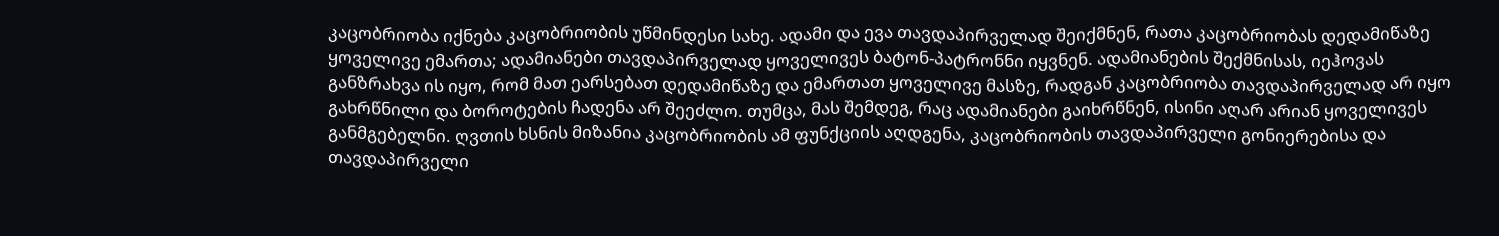კაცობრიობა იქნება კაცობრიობის უწმინდესი სახე. ადამი და ევა თავდაპირველად შეიქმნენ, რათა კაცობრიობას დედამიწაზე ყოველივე ემართა; ადამიანები თავდაპირველად ყოველივეს ბატონ-პატრონნი იყვნენ. ადამიანების შექმნისას, იეჰოვას განზრახვა ის იყო, რომ მათ ეარსებათ დედამიწაზე და ემართათ ყოველივე მასზე, რადგან კაცობრიობა თავდაპირველად არ იყო გახრწნილი და ბოროტების ჩადენა არ შეეძლო. თუმცა, მას შემდეგ, რაც ადამიანები გაიხრწნენ, ისინი აღარ არიან ყოველივეს განმგებელნი. ღვთის ხსნის მიზანია კაცობრიობის ამ ფუნქციის აღდგენა, კაცობრიობის თავდაპირველი გონიერებისა და თავდაპირველი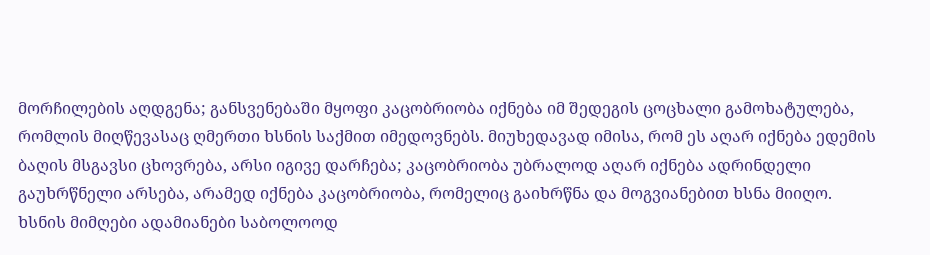მორჩილების აღდგენა; განსვენებაში მყოფი კაცობრიობა იქნება იმ შედეგის ცოცხალი გამოხატულება, რომლის მიღწევასაც ღმერთი ხსნის საქმით იმედოვნებს. მიუხედავად იმისა, რომ ეს აღარ იქნება ედემის ბაღის მსგავსი ცხოვრება, არსი იგივე დარჩება; კაცობრიობა უბრალოდ აღარ იქნება ადრინდელი გაუხრწნელი არსება, არამედ იქნება კაცობრიობა, რომელიც გაიხრწნა და მოგვიანებით ხსნა მიიღო. ხსნის მიმღები ადამიანები საბოლოოდ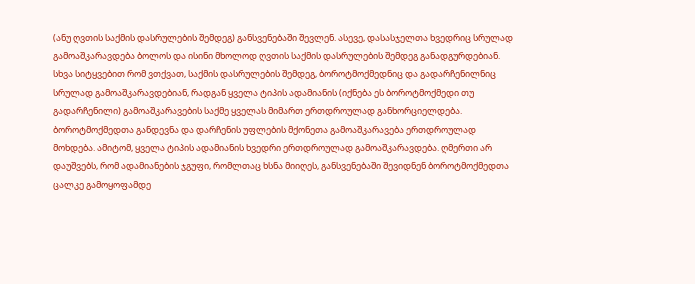(ანუ ღვთის საქმის დასრულების შემდეგ) განსვენებაში შევლენ. ასევე, დასასჯელთა ხვედრიც სრულად გამოაშკარავდება ბოლოს და ისინი მხოლოდ ღვთის საქმის დასრულების შემდეგ განადგურდებიან. სხვა სიტყვებით რომ ვთქვათ, საქმის დასრულების შემდეგ, ბოროტმოქმედნიც და გადარჩენილნიც სრულად გამოაშკარავდებიან, რადგან ყველა ტიპის ადამიანის (იქნება ეს ბოროტმოქმედი თუ გადარჩენილი) გამოაშკარავების საქმე ყველას მიმართ ერთდროულად განხორციელდება. ბოროტმოქმედთა განდევნა და დარჩენის უფლების მქონეთა გამოაშკარავება ერთდროულად მოხდება. ამიტომ, ყველა ტიპის ადამიანის ხვედრი ერთდროულად გამოაშკარავდება. ღმერთი არ დაუშვებს, რომ ადამიანების ჯგუფი, რომლთაც ხსნა მიიღეს, განსვენებაში შევიდნენ ბოროტმოქმედთა ცალკე გამოყოფამდე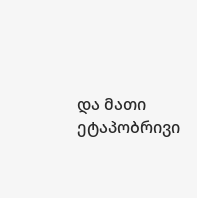და მათი ეტაპობრივი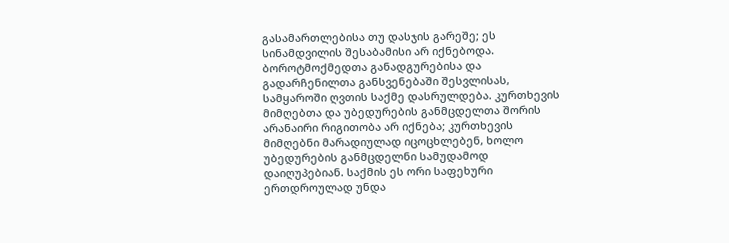გასამართლებისა თუ დასჯის გარეშე; ეს სინამდვილის შესაბამისი არ იქნებოდა. ბოროტმოქმედთა განადგურებისა და გადარჩენილთა განსვენებაში შესვლისას, სამყაროში ღვთის საქმე დასრულდება. კურთხევის მიმღებთა და უბედურების განმცდელთა შორის არანაირი რიგითობა არ იქნება; კურთხევის მიმღებნი მარადიულად იცოცხლებენ, ხოლო უბედურების განმცდელნი სამუდამოდ დაიღუპებიან. საქმის ეს ორი საფეხური ერთდროულად უნდა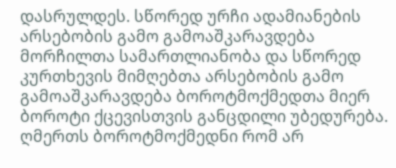დასრულდეს. სწორედ ურჩი ადამიანების არსებობის გამო გამოაშკარავდება მორჩილთა სამართლიანობა და სწორედ კურთხევის მიმღებთა არსებობის გამო გამოაშკარავდება ბოროტმოქმედთა მიერ ბოროტი ქცევისთვის განცდილი უბედურება. ღმერთს ბოროტმოქმედნი რომ არ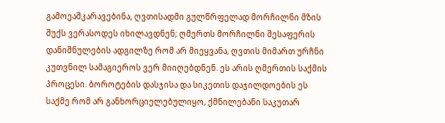გამოეაშკარავებინა, ღვთისადმი გულწრფელად მორჩილნი მზის შუქს ვერასოდეს იხილავდნენ; ღმერთს მორჩილნი შესაფერის დანიშნულების ადგილზე რომ არ მიეყვანა, ღვთის მიმართ ურჩნი კუთვნილ სამაგიეროს ვერ მიიღებდნენ. ეს არის ღმერთის საქმის პროცესი. ბოროტების დასჯისა და სიკეთის დაჯილდოების ეს საქმე რომ არ განხორციელებულიყო, ქმნილებანი საკუთარ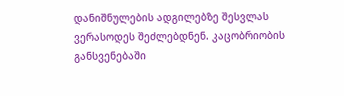დანიშნულების ადგილებზე შესვლას ვერასოდეს შეძლებდნენ. კაცობრიობის განსვენებაში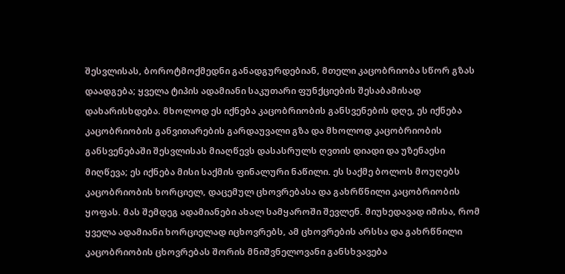შესვლისას, ბოროტმოქმედნი განადგურდებიან, მთელი კაცობრიობა სწორ გზას დაადგება; ყველა ტიპის ადამიანი საკუთარი ფუნქციების შესაბამისად დახარისხდება. მხოლოდ ეს იქნება კაცობრიობის განსვენების დღე, ეს იქნება კაცობრიობის განვითარების გარდაუვალი გზა და მხოლოდ კაცობრიობის განსვენებაში შესვლისას მიაღწევს დასასრულს ღვთის დიადი და უზენაესი მიღწევა; ეს იქნება მისი საქმის ფინალური ნაწილი. ეს საქმე ბოლოს მოუღებს კაცობრიობის ხორციელ, დაცემულ ცხოვრებასა და გახრწნილი კაცობრიობის ყოფას. მას შემდეგ ადამიანები ახალ სამყაროში შევლენ. მიუხედავად იმისა, რომ ყველა ადამიანი ხორციელად იცხოვრებს, ამ ცხოვრების არსსა და გახრწნილი კაცობრიობის ცხოვრებას შორის მნიშვნელოვანი განსხვავება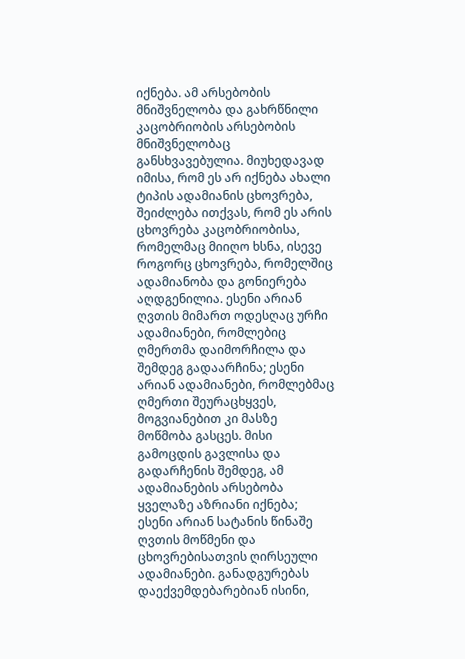იქნება. ამ არსებობის მნიშვნელობა და გახრწნილი კაცობრიობის არსებობის მნიშვნელობაც განსხვავებულია. მიუხედავად იმისა, რომ ეს არ იქნება ახალი ტიპის ადამიანის ცხოვრება, შეიძლება ითქვას, რომ ეს არის ცხოვრება კაცობრიობისა, რომელმაც მიიღო ხსნა, ისევე როგორც ცხოვრება, რომელშიც ადამიანობა და გონიერება აღდგენილია. ესენი არიან ღვთის მიმართ ოდესღაც ურჩი ადამიანები, რომლებიც ღმერთმა დაიმორჩილა და შემდეგ გადაარჩინა; ესენი არიან ადამიანები, რომლებმაც ღმერთი შეურაცხყვეს, მოგვიანებით კი მასზე მოწმობა გასცეს. მისი გამოცდის გავლისა და გადარჩენის შემდეგ, ამ ადამიანების არსებობა ყველაზე აზრიანი იქნება; ესენი არიან სატანის წინაშე ღვთის მოწმენი და ცხოვრებისათვის ღირსეული ადამიანები. განადგურებას დაექვემდებარებიან ისინი,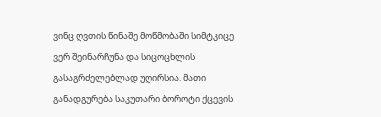ვინც ღვთის წინაშე მოწმობაში სიმტკიცე ვერ შეინარჩუნა და სიცოცხლის გასაგრძელებლად უღირსია. მათი განადგურება საკუთარი ბოროტი ქცევის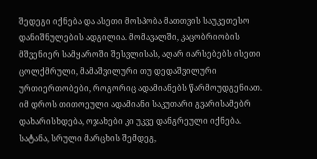შედეგი იქნება და ასეთი მოსპობა მათთვის საუკეთესო დანიშნულების ადგილია. მომავალში, კაცობრიობის მშვენიერ სამყაროში შესვლისას, აღარ იარსებებს ისეთი ცოლქმრული, მამაშვილური თუ დედაშვილური ურთიერთობები, როგორიც ადამიანებს წარმოუდგენიათ. იმ დროს თითოეული ადამიანი საკუთარი გვარისამებრ დახარისხდება, ოჯახები კი უკვე დანგრეული იქნება. სატანა, სრული მარცხის შემდეგ,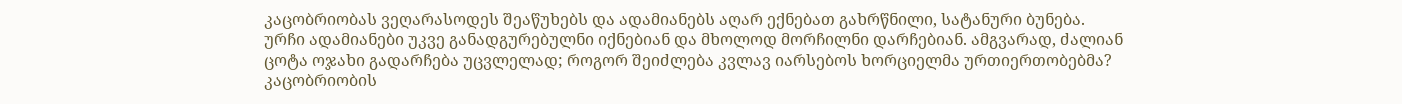კაცობრიობას ვეღარასოდეს შეაწუხებს და ადამიანებს აღარ ექნებათ გახრწნილი, სატანური ბუნება. ურჩი ადამიანები უკვე განადგურებულნი იქნებიან და მხოლოდ მორჩილნი დარჩებიან. ამგვარად, ძალიან ცოტა ოჯახი გადარჩება უცვლელად; როგორ შეიძლება კვლავ იარსებოს ხორციელმა ურთიერთობებმა? კაცობრიობის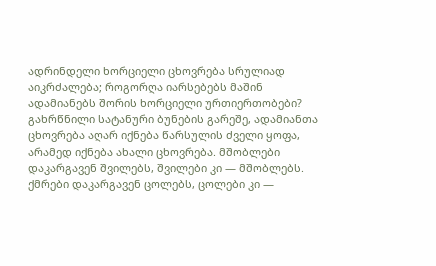ადრინდელი ხორციელი ცხოვრება სრულიად აიკრძალება; როგორღა იარსებებს მაშინ ადამიანებს შორის ხორციელი ურთიერთობები? გახრწნილი სატანური ბუნების გარეშე, ადამიანთა ცხოვრება აღარ იქნება წარსულის ძველი ყოფა, არამედ იქნება ახალი ცხოვრება. მშობლები დაკარგავენ შვილებს, შვილები კი — მშობლებს. ქმრები დაკარგავენ ცოლებს, ცოლები კი —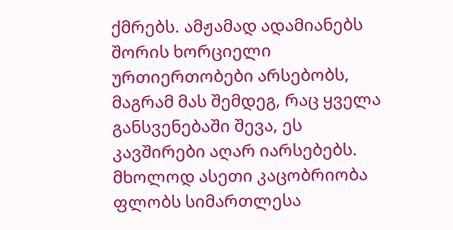ქმრებს. ამჟამად ადამიანებს შორის ხორციელი ურთიერთობები არსებობს, მაგრამ მას შემდეგ, რაც ყველა განსვენებაში შევა, ეს კავშირები აღარ იარსებებს. მხოლოდ ასეთი კაცობრიობა ფლობს სიმართლესა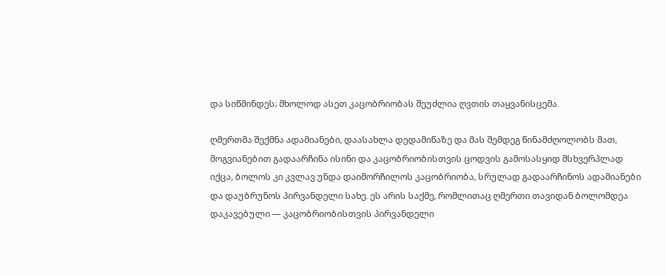და სიწმინდეს; მხოლოდ ასეთ კაცობრიობას შეუძლია ღვთის თაყვანისცემა.

ღმერთმა შექმნა ადამიანები, დაასახლა დედამიწაზე და მას შემდეგ წინამძღოლობს მათ, მოგვიანებით გადაარჩინა ისინი და კაცობრიობისთვის ცოდვის გამოსასყიდ მსხვერპლად იქცა, ბოლოს კი კვლავ უნდა დაიმორჩილოს კაცობრიობა, სრულად გადაარჩინოს ადამიანები და დაუბრუნოს პირვანდელი სახე. ეს არის საქმე, რომლითაც ღმერთი თავიდან ბოლომდეა დაკავებული — კაცობრიობისთვის პირვანდელი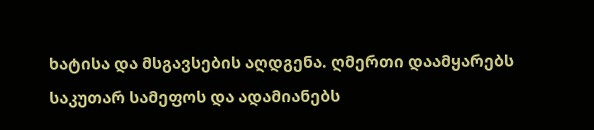ხატისა და მსგავსების აღდგენა. ღმერთი დაამყარებს საკუთარ სამეფოს და ადამიანებს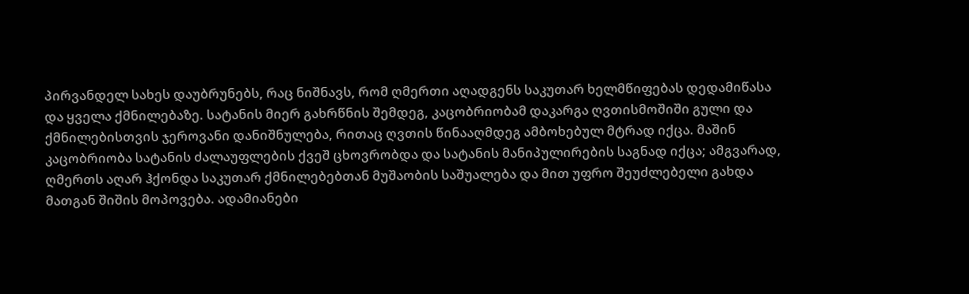პირვანდელ სახეს დაუბრუნებს, რაც ნიშნავს, რომ ღმერთი აღადგენს საკუთარ ხელმწიფებას დედამიწასა და ყველა ქმნილებაზე. სატანის მიერ გახრწნის შემდეგ, კაცობრიობამ დაკარგა ღვთისმოშიში გული და ქმნილებისთვის ჯეროვანი დანიშნულება, რითაც ღვთის წინააღმდეგ ამბოხებულ მტრად იქცა. მაშინ კაცობრიობა სატანის ძალაუფლების ქვეშ ცხოვრობდა და სატანის მანიპულირების საგნად იქცა; ამგვარად, ღმერთს აღარ ჰქონდა საკუთარ ქმნილებებთან მუშაობის საშუალება და მით უფრო შეუძლებელი გახდა მათგან შიშის მოპოვება. ადამიანები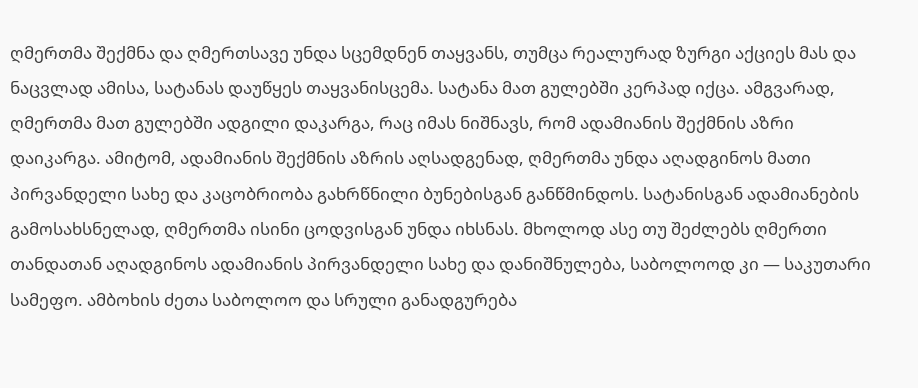ღმერთმა შექმნა და ღმერთსავე უნდა სცემდნენ თაყვანს, თუმცა რეალურად ზურგი აქციეს მას და ნაცვლად ამისა, სატანას დაუწყეს თაყვანისცემა. სატანა მათ გულებში კერპად იქცა. ამგვარად, ღმერთმა მათ გულებში ადგილი დაკარგა, რაც იმას ნიშნავს, რომ ადამიანის შექმნის აზრი დაიკარგა. ამიტომ, ადამიანის შექმნის აზრის აღსადგენად, ღმერთმა უნდა აღადგინოს მათი პირვანდელი სახე და კაცობრიობა გახრწნილი ბუნებისგან განწმინდოს. სატანისგან ადამიანების გამოსახსნელად, ღმერთმა ისინი ცოდვისგან უნდა იხსნას. მხოლოდ ასე თუ შეძლებს ღმერთი თანდათან აღადგინოს ადამიანის პირვანდელი სახე და დანიშნულება, საბოლოოდ კი — საკუთარი სამეფო. ამბოხის ძეთა საბოლოო და სრული განადგურება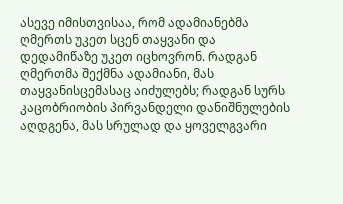ასევე იმისთვისაა, რომ ადამიანებმა ღმერთს უკეთ სცენ თაყვანი და დედამიწაზე უკეთ იცხოვრონ. რადგან ღმერთმა შექმნა ადამიანი, მას თაყვანისცემასაც აიძულებს; რადგან სურს კაცობრიობის პირვანდელი დანიშნულების აღდგენა, მას სრულად და ყოველგვარი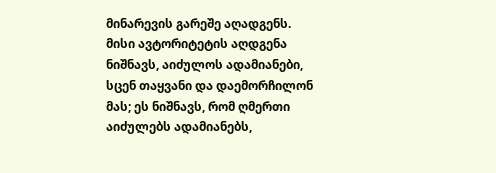მინარევის გარეშე აღადგენს. მისი ავტორიტეტის აღდგენა ნიშნავს, აიძულოს ადამიანები, სცენ თაყვანი და დაემორჩილონ მას; ეს ნიშნავს, რომ ღმერთი აიძულებს ადამიანებს,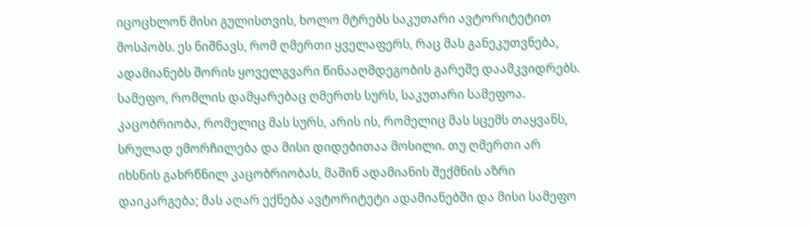იცოცხლონ მისი გულისთვის, ხოლო მტრებს საკუთარი ავტორიტეტით მოსპობს. ეს ნიშნავს, რომ ღმერთი ყველაფერს, რაც მას განეკუთვნება, ადამიანებს შორის ყოველგვარი წინააღმდეგობის გარეშე დაამკვიდრებს. სამეფო, რომლის დამყარებაც ღმერთს სურს, საკუთარი სამეფოა. კაცობრიობა, რომელიც მას სურს, არის ის, რომელიც მას სცემს თაყვანს, სრულად ემორჩილება და მისი დიდებითაა მოსილი. თუ ღმერთი არ იხსნის გახრწნილ კაცობრიობას, მაშინ ადამიანის შექმნის აზრი დაიკარგება; მას აღარ ექნება ავტორიტეტი ადამიანებში და მისი სამეფო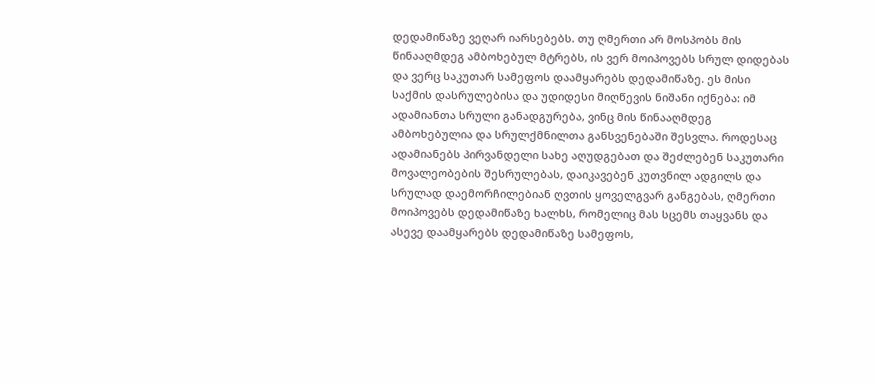დედამიწაზე ვეღარ იარსებებს. თუ ღმერთი არ მოსპობს მის წინააღმდეგ ამბოხებულ მტრებს, ის ვერ მოიპოვებს სრულ დიდებას და ვერც საკუთარ სამეფოს დაამყარებს დედამიწაზე. ეს მისი საქმის დასრულებისა და უდიდესი მიღწევის ნიშანი იქნება: იმ ადამიანთა სრული განადგურება, ვინც მის წინააღმდეგ ამბოხებულია და სრულქმნილთა განსვენებაში შესვლა. როდესაც ადამიანებს პირვანდელი სახე აღუდგებათ და შეძლებენ საკუთარი მოვალეობების შესრულებას, დაიკავებენ კუთვნილ ადგილს და სრულად დაემორჩილებიან ღვთის ყოველგვარ განგებას, ღმერთი მოიპოვებს დედამიწაზე ხალხს, რომელიც მას სცემს თაყვანს და ასევე დაამყარებს დედამიწაზე სამეფოს,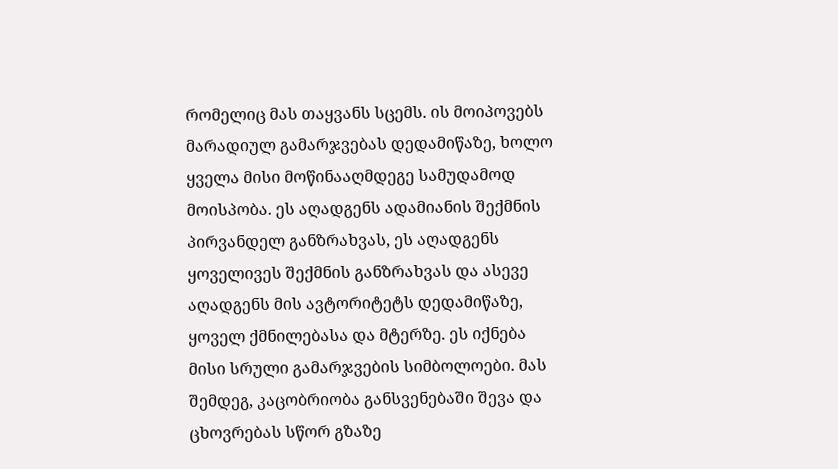რომელიც მას თაყვანს სცემს. ის მოიპოვებს მარადიულ გამარჯვებას დედამიწაზე, ხოლო ყველა მისი მოწინააღმდეგე სამუდამოდ მოისპობა. ეს აღადგენს ადამიანის შექმნის პირვანდელ განზრახვას, ეს აღადგენს ყოველივეს შექმნის განზრახვას და ასევე აღადგენს მის ავტორიტეტს დედამიწაზე, ყოველ ქმნილებასა და მტერზე. ეს იქნება მისი სრული გამარჯვების სიმბოლოები. მას შემდეგ, კაცობრიობა განსვენებაში შევა და ცხოვრებას სწორ გზაზე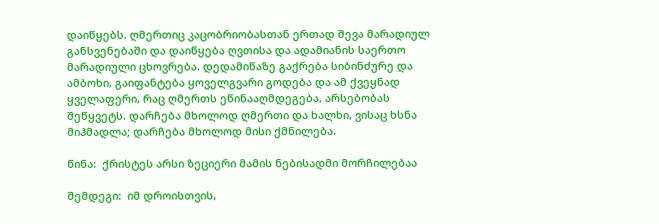დაიწყებს. ღმერთიც კაცობრიობასთან ერთად შევა მარადიულ განსვენებაში და დაიწყება ღვთისა და ადამიანის საერთო მარადიული ცხოვრება. დედამიწაზე გაქრება სიბინძურე და ამბოხი, გაიფანტება ყოველგვარი გოდება და ამ ქვეყნად ყველაფერი, რაც ღმერთს ეწინააღმდეგება, არსებობას შეწყვეტს. დარჩება მხოლოდ ღმერთი და ხალხი, ვისაც ხსნა მიჰმადლა; დარჩება მხოლოდ მისი ქმნილება.

წინა:  ქრისტეს არსი ზეციერი მამის ნებისადმი მორჩილებაა

შემდეგი:  იმ დროისთვის,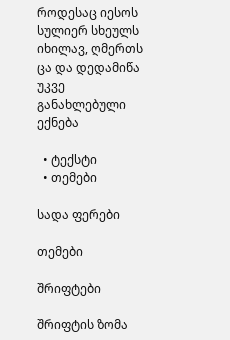როდესაც იესოს სულიერ სხეულს იხილავ, ღმერთს ცა და დედამიწა უკვე განახლებული ექნება

  • ტექსტი
  • თემები

სადა ფერები

თემები

შრიფტები

შრიფტის ზომა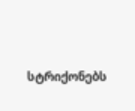სტრიქონებს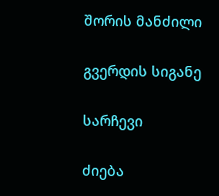შორის მანძილი

გვერდის სიგანე

სარჩევი

ძიება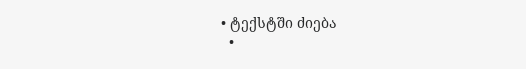• ტექსტში ძიება
  •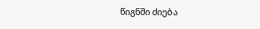წიგნში ძიება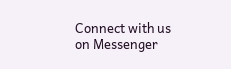Connect with us on Messenger